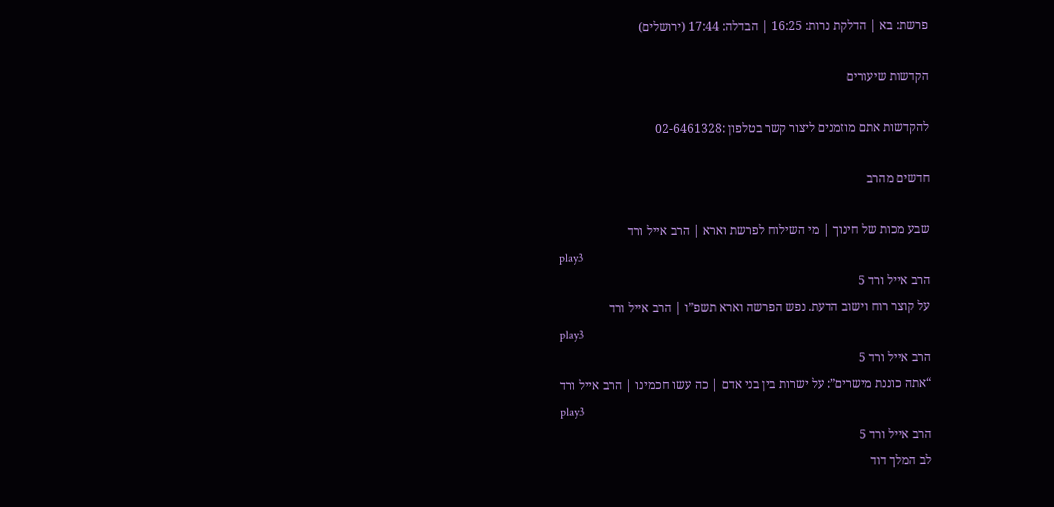פרשת: בא | הדלקת נרות: 16:25 | הבדלה: 17:44 (ירושלים)

הקדשות שיעורים

להקדשות אתם מוזמנים ליצור קשר בטלפון :02-6461328

חדשים מהרב

שבע מכות של חינוך | מי השילוח לפרשת וארא | הרב אייל ורד
play3
הרב אייל ורד 5
על קוצר רוח וישוב הדעת. נפש הפרשה וארא תשפ”ו | הרב אייל ורד
play3
הרב אייל ורד 5
“אתה כוננת מישרים”: על ישרות בין בני אדם | כה עשו חכמינו | הרב אייל ורד
play3
הרב אייל ורד 5
לב המלך דוד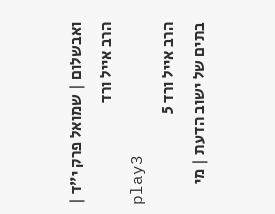ואבשלום | שמואל פרק י”ד | הרב אייל ורד
play3
הרב אייל ורד 5
בתים של ישוב הדעת | מי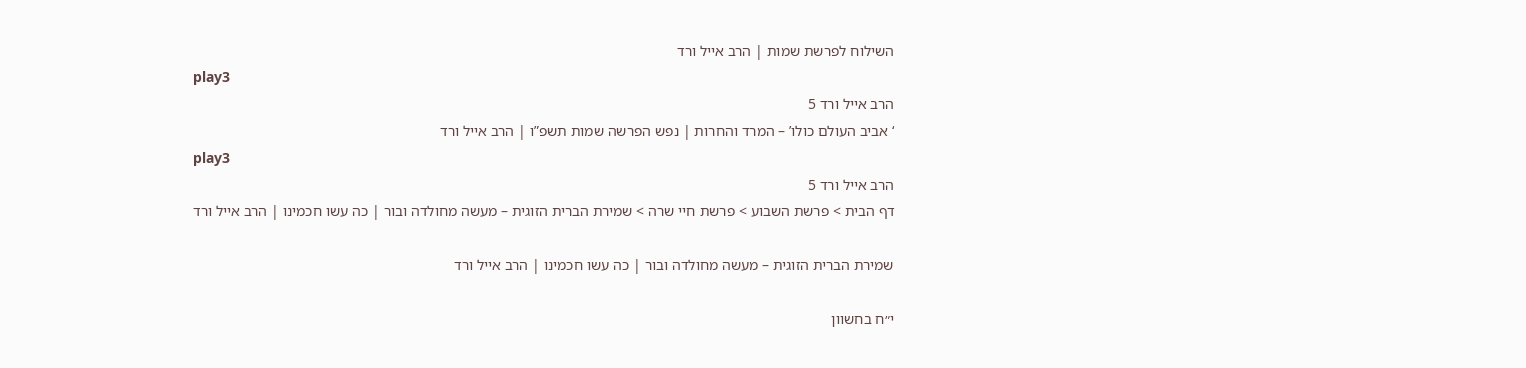השילוח לפרשת שמות | הרב אייל ורד
play3
הרב אייל ורד 5
‘ אביב העולם כולו’ – המרד והחרות | נפש הפרשה שמות תשפ”ו | הרב אייל ורד
play3
הרב אייל ורד 5
דף הבית > פרשת השבוע > פרשת חיי שרה > שמירת הברית הזוגית – מעשה מחולדה ובור | כה עשו חכמינו | הרב אייל ורד

שמירת הברית הזוגית – מעשה מחולדה ובור | כה עשו חכמינו | הרב אייל ורד

י״ח בחשוון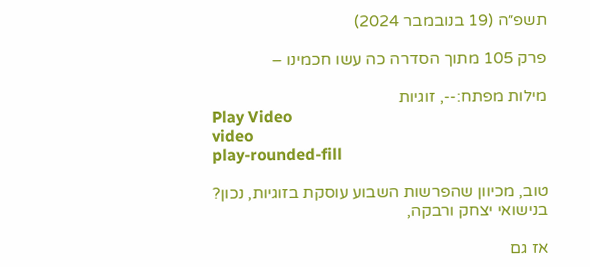תשפ״ה (19 בנובמבר 2024)

פרק 105 מתוך הסדרה כה עשו חכמינו –

מילות מפתח:--, זוגיות
Play Video
video
play-rounded-fill

טוב, מכיוון שהפרשות השבוע עוסקת בזוגיות, נכון?
בנישואי יצחק ורבקה,

אז גם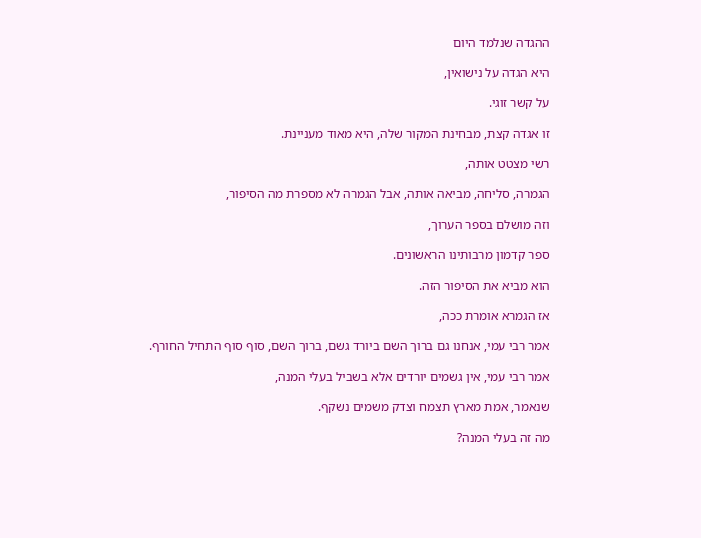ההגדה שנלמד היום

היא הגדה על נישואין,

על קשר זוגי.

זו אגדה קצת, מבחינת המקור שלה, היא מאוד מעניינת.

רשי מצטט אותה,

הגמרה, סליחה, מביאה אותה, אבל הגמרה לא מספרת מה הסיפור,

וזה מושלם בספר הערוך,

ספר קדמון מרבותינו הראשונים.

הוא מביא את הסיפור הזה.

אז הגמרא אומרת ככה,

אמר רבי עמי, אנחנו גם ברוך השם ביורד גשם, ברוך השם, סוף סוף התחיל החורף.

אמר רבי עמי, אין גשמים יורדים אלא בשביל בעלי המנה,

שנאמר, אמת מארץ תצמח וצדק משמים נשקף.

מה זה בעלי המנה?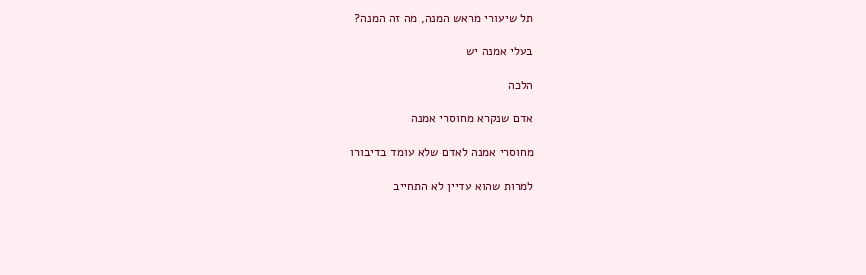תל שיעורי מראש המנה, מה זה המנה?

בעלי אמנה יש

הלכה

אדם שנקרא מחוסרי אמנה

מחוסרי אמנה לאדם שלא עומד בדיבורו

למרות שהוא עדיין לא התחייב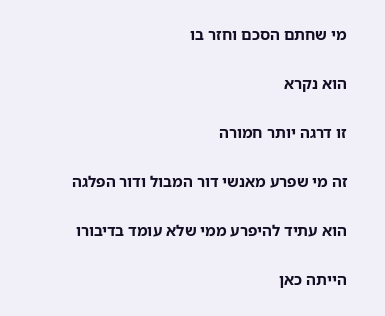מי שחתם הסכם וחזר בו

הוא נקרא

זו דרגה יותר חמורה

זה מי שפרע מאנשי דור המבול ודור הפלגה

הוא עתיד להיפרע ממי שלא עומד בדיבורו

הייתה כאן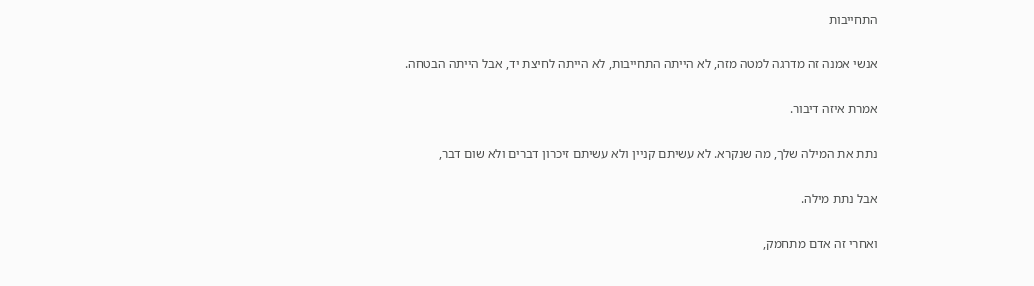התחייבות

אנשי אמנה זה מדרגה למטה מזה, לא הייתה התחייבות, לא הייתה לחיצת יד, אבל הייתה הבטחה.

אמרת איזה דיבור.

נתת את המילה שלך, מה שנקרא. לא עשיתם קניין ולא עשיתם זיכרון דברים ולא שום דבר,

אבל נתת מילה.

ואחרי זה אדם מתחמק,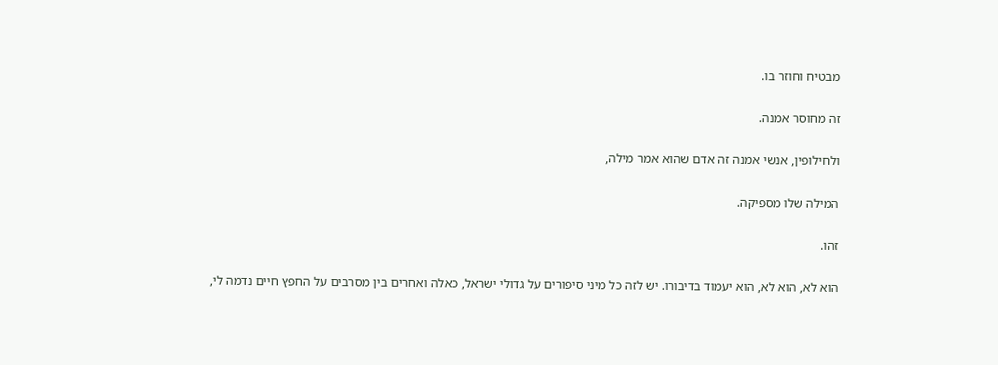מבטיח וחוזר בו.

זה מחוסר אמנה.

ולחילופין, אנשי אמנה זה אדם שהוא אמר מילה,

המילה שלו מספיקה.

זהו.

הוא לא, הוא לא, הוא יעמוד בדיבורו. יש לזה כל מיני סיפורים על גדולי ישראל, כאלה ואחרים בין מסרבים על החפץ חיים נדמה לי,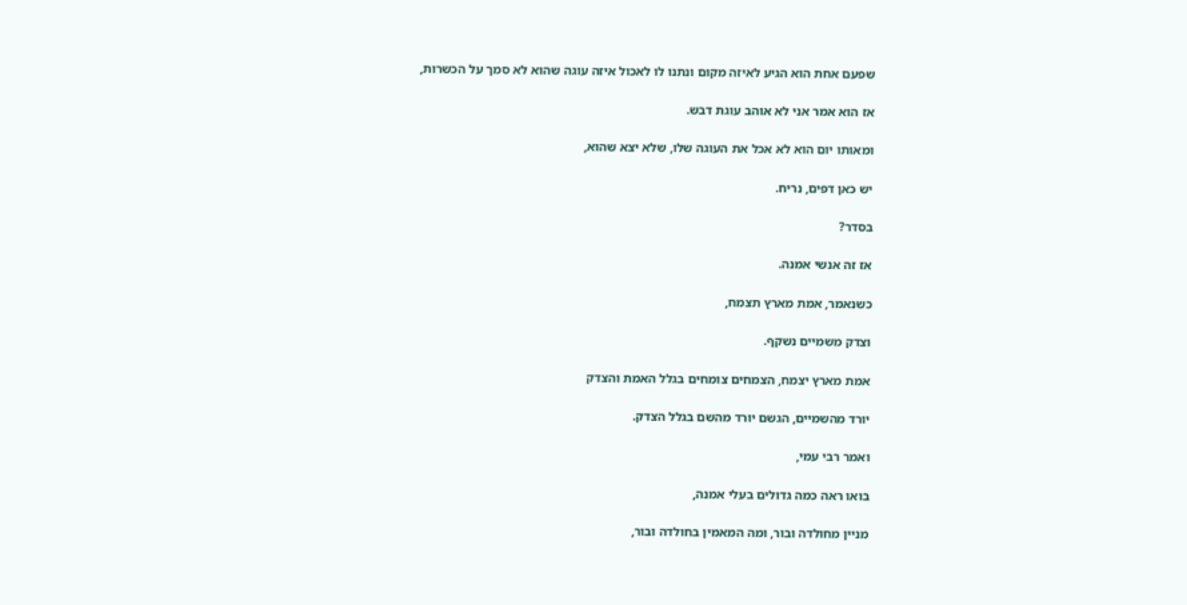שפעם אחת הוא הגיע לאיזה מקום ונתנו לו לאכול איזה עוגה שהוא לא סמך על הכשרות,

אז הוא אמר אני לא אוהב עוגת דבש.

ומאותו יום הוא לא אכל את העוגה שלו, שלא יצא שהוא,

יש כאן דפים, נריח.

בסדר?

אז זה אנשי אמנה.

כשנאמר, אמת מארץ תצמח,

וצדק משמיים נשקף.

אמת מארץ יצמח, הצמחים צומחים בגלל האמת והצדק

יורד מהשמיים, הגשם יורד מהשם בגלל הצדק.

ואמר רבי עמי,

בואו ראה כמה גדולים בעלי אמנה,

מניין מחולדה ובור, ומה המאמין בחולדה ובור,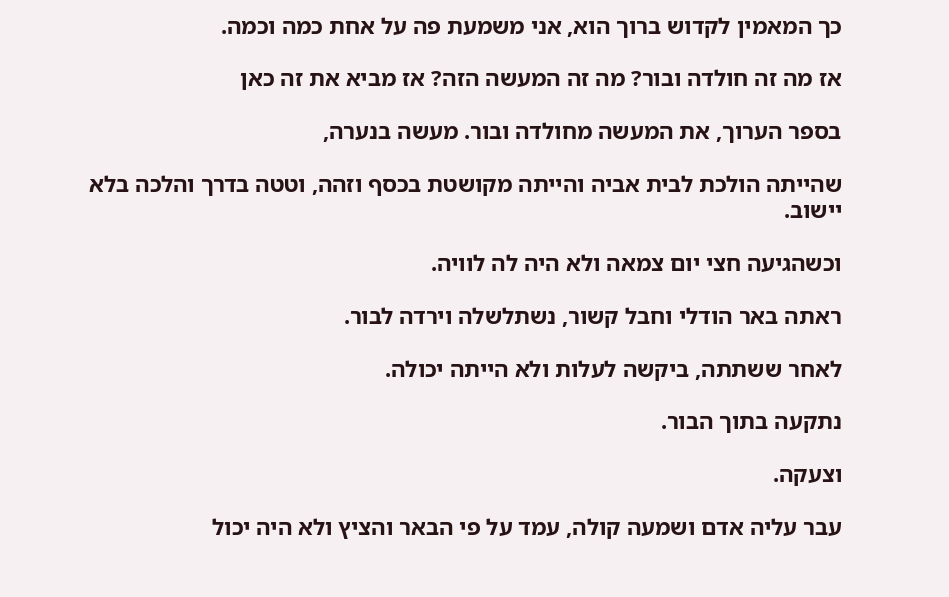כך המאמין לקדוש ברוך הוא, אני משמעת פה על אחת כמה וכמה.

אז מה זה חולדה ובור? מה זה המעשה הזה? אז מביא את זה כאן

בספר הערוך, את המעשה מחולדה ובור. מעשה בנערה,

שהייתה הולכת לבית אביה והייתה מקושטת בכסף וזהה, וטטה בדרך והלכה בלא יישוב.

וכשהגיעה חצי יום צמאה ולא היה לה לוויה.

ראתה באר הודלי וחבל קשור, נשתלשלה וירדה לבור.

לאחר ששתתה, ביקשה לעלות ולא הייתה יכולה.

נתקעה בתוך הבור.

וצעקה.

עבר עליה אדם ושמעה קולה, עמד על פי הבאר והציץ ולא היה יכול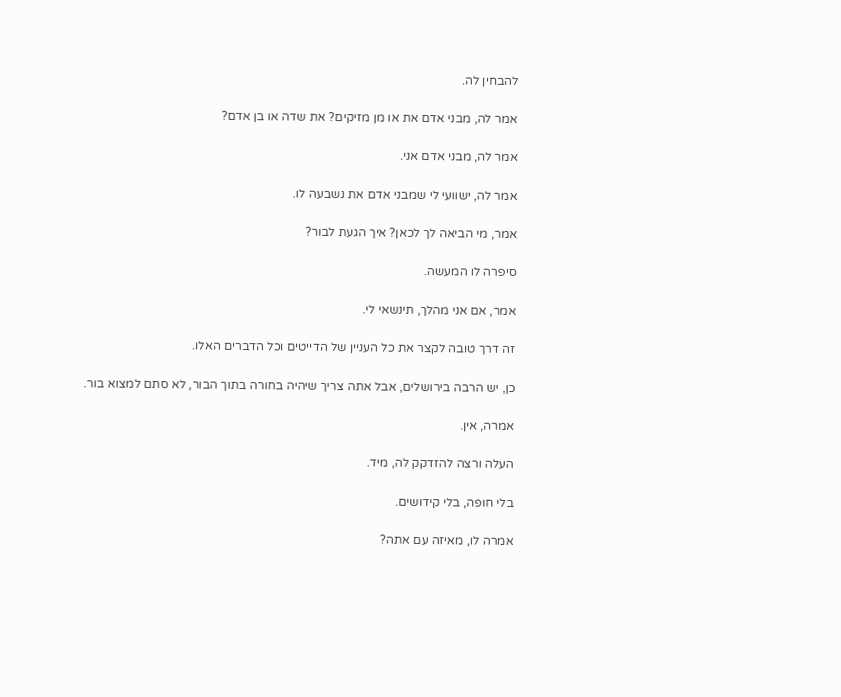להבחין לה.

אמר לה, מבני אדם את או מן מזיקים? את שדה או בן אדם?

אמר לה, מבני אדם אני.

אמר לה, ישוועי לי שמבני אדם את נשבעה לו.

אמר, מי הביאה לך לכאן? איך הגעת לבור?

סיפרה לו המעשה.

אמר, אם אני מהלך, תינשאי לי.

זה דרך טובה לקצר את כל העניין של הדייטים וכל הדברים האלו.

כן, יש הרבה בירושלים, אבל אתה צריך שיהיה בחורה בתוך הבור, לא סתם למצוא בור.

אמרה, אין.

העלה ורצה להזדקק לה, מיד.

בלי חופה, בלי קידושים.

אמרה לו, מאיזה עם אתה?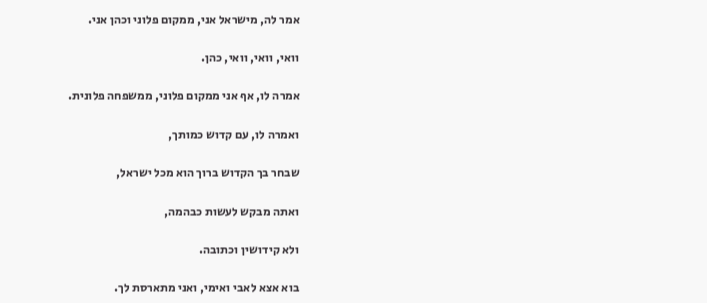אמר לה, מישראל אני, ממקום פלוני וכהן אני.

וואי, וואי, וואי, כהן.

אמרה לו, אף אני ממקום פלוני, ממשפחה פלונית.

ואמרה לו, עם קדוש כמותך,

שבחר בך הקדוש ברוך הוא מכל ישראל,

ואתה מבקש לעשות כבהמה,

ולא קידושין וכתובה.

בוא אצא לאבי ואימי, ואני מתארסת לך.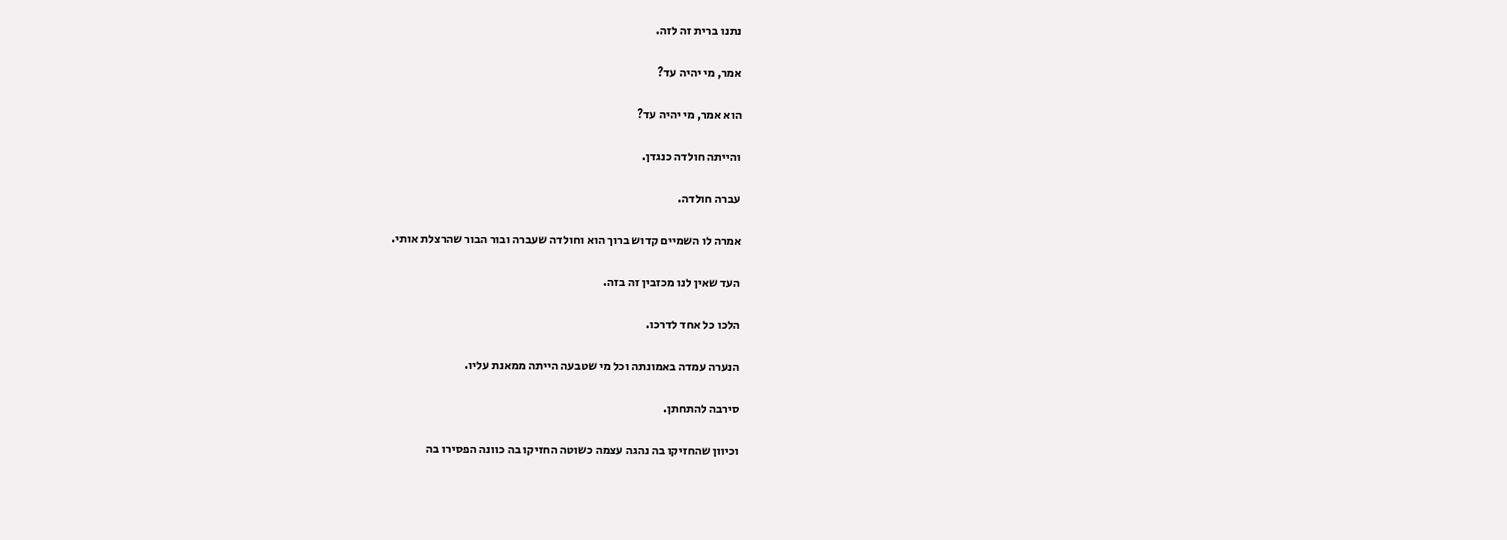נתנו ברית זה לזה.

אמר, מי יהיה עד?

הוא אמר, מי יהיה עד?

והייתה חולדה כנגדן.

עברה חולדה.

אמרה לו השמיים קדוש ברוך הוא וחולדה שעברה ובור הבור שהרצלת אותי.

העד שאין לנו מכזבין זה בזה.

הלכו כל אחד לדרכו.

הנערה עמדה באמונתה וכל מי שטבעה הייתה ממאנת עליו.

סירבה להתחתן.

וכיוון שהחזיקו בה נהגה עצמה כשוטה החזיקו בה כוונה הפסירו בה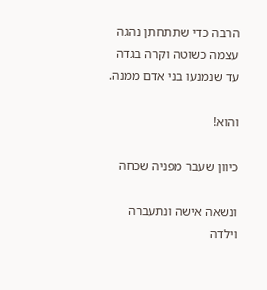הרבה כדי שתתחתן נהגה עצמה כשוטה וקרה בגדה עד שנמנעו בני אדם ממנה.

והוא!

כיוון שעבר מפניה שכחה

ונשאה אישה ונתעברה וילדה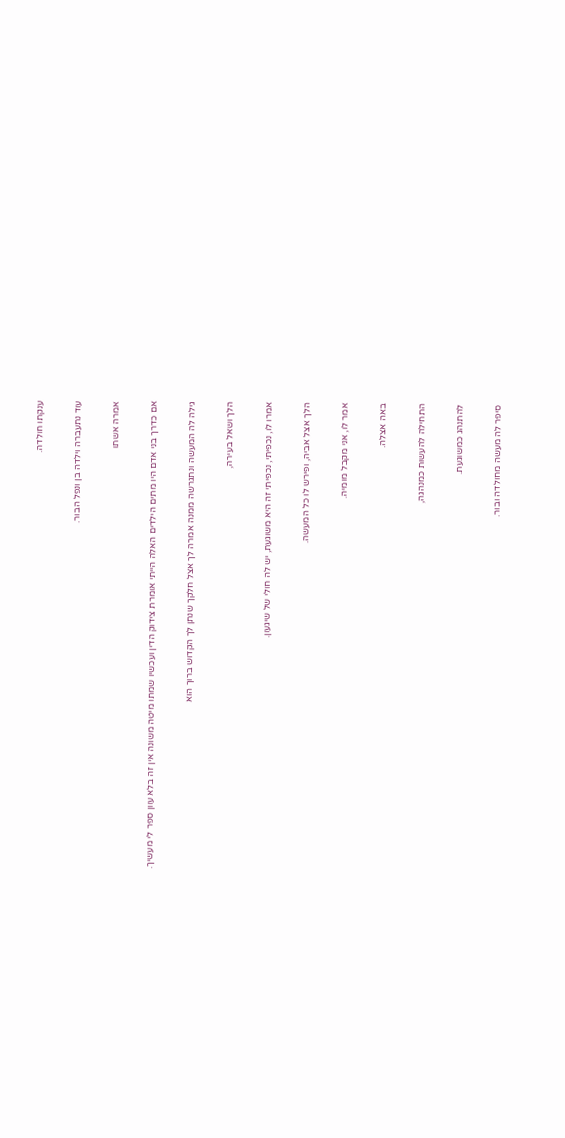ענקתו חולדה.

עוד נתעברה וילדה בן ונפל הבור.

אמרה אשתו

אם כדרך בני אדם היו מתים הילדים האלה הייתי אומרת צידוק הדין ועכשיו שמתו מיטה משונה אין זה בלא עוון ספר לי מעשיך.

גילה לה המעשה ונתגרשה ממנה אמרה לך אצל חלקך שנתן לך הקדוש ברוך הוא

הלך ושאל בעירה,

אמרו לו, נכפיתי, נכפיתי זה היא משוגעת, יש לה חולי של שיגעון.

הלך אצל אביה, ופירש לו כל המעשה.

אמר לו, אני מקבל מומיה.

באה אצלה.

התחילה להעשות כמנהגה,

להתנהג כמשוגעת.

סיפר לה מעשה מחולדה ובור.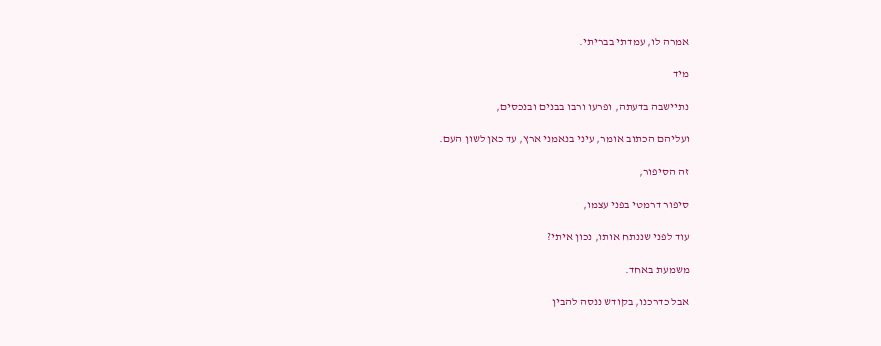אמרה לו, עמדתי בבריתי.

מיד

נתיישבה בדעתה, ופרעו ורבו בבנים ובנכסים,

ועליהם הכתוב אומר, עיני בנאמני ארץ, עד כאן לשון העם.

זה הסיפור,

סיפור דרמטי בפני עצמו,

עוד לפני שננתח אותו, נכון איתי?

משמעת באחד.

אבל כדרכנו, בקודש ננסה להבין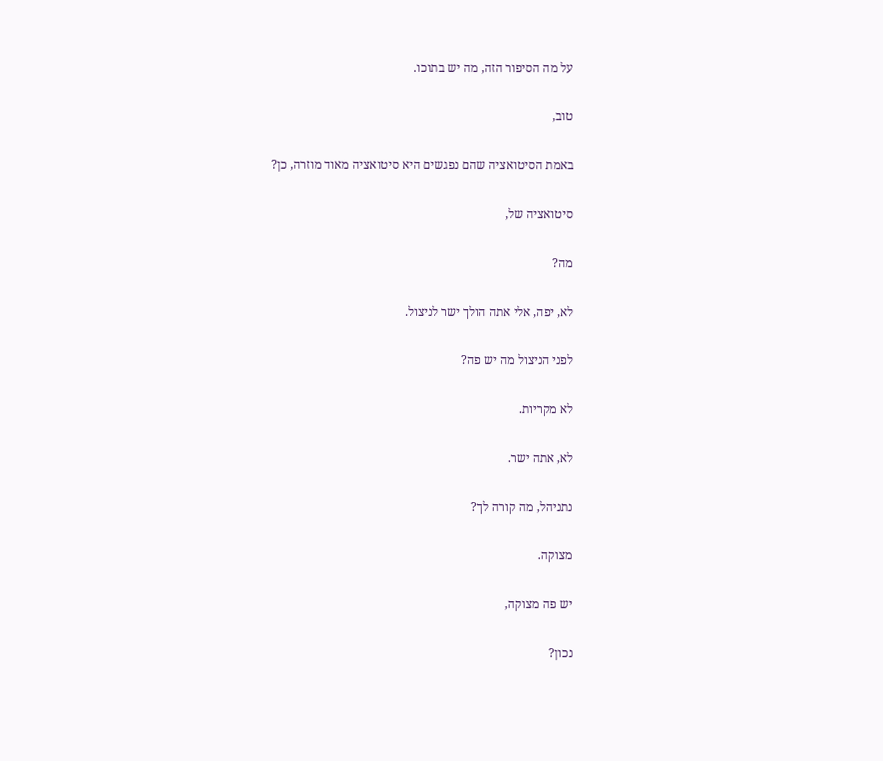על מה הסיפור הזה, מה יש בתוכו.

טוב,

באמת הסיטואציה שהם נפגשים היא סיטואציה מאוד מוזרה, כן?

סיטואציה של,

מה?

לא, יפה, אלי אתה הולך ישר לניצול.

לפני הניצול מה יש פה?

לא מקריות.

לא, אתה ישר.

נתניהל, מה קורה לך?

מצוקה.

יש פה מצוקה,

נכון?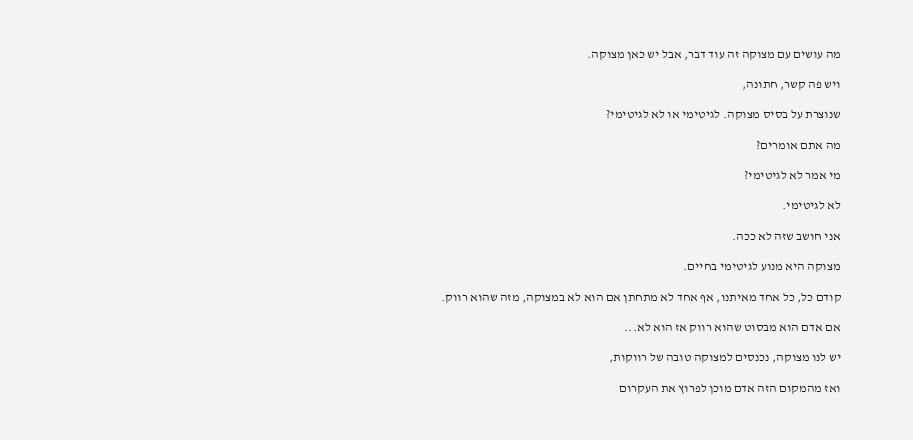מה עושים עם מצוקה זה עוד דבר, אבל יש כאן מצוקה.

ויש פה קשר, חתונה,

שנוצרת על בסיס מצוקה. לגיטימי או לא לגיטימי?

מה אתם אומרים?

מי אמר לא לגיטימי?

לא לגיטימי.

אני חושב שזה לא ככה.

מצוקה היא מנוע לגיטימי בחיים.

קודם כל, כל אחד מאיתנו, אף אחד לא מתחתן אם הוא לא במצוקה, מזה שהוא רווק.

אם אדם הוא מבסוט שהוא רווק אז הוא לא...

יש לנו מצוקה, נכנסים למצוקה טובה של רווקות,

ואז מהמקום הזה אדם מוכן לפרוץ את העקרום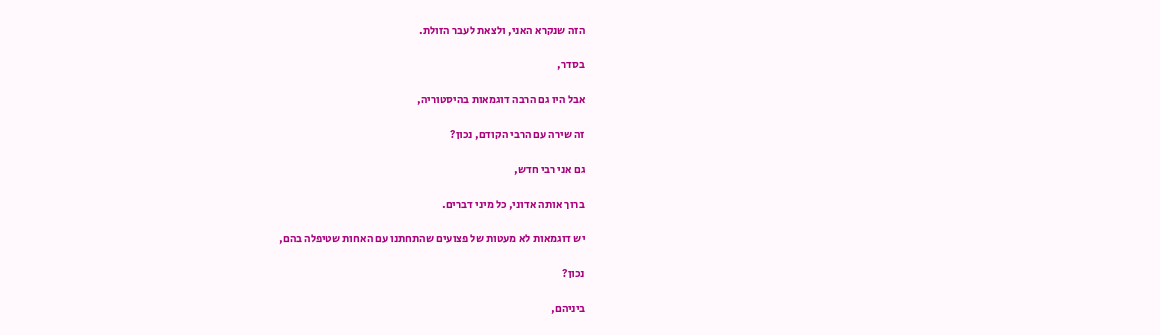הזה שנקרא האני, ולצאת לעבר הזולת.

בסדר,

אבל היו גם הרבה דוגמאות בהיסטוריה,

זה שירה עם הרבי הקודם, נכון?

גם אני רבי חדש,

ברוך אותה אדוני, כל מיני דברים.

יש דוגמאות לא מעטות של פצועים שהתחתנו עם האחות שטיפלה בהם,

נכון?

ביניהם,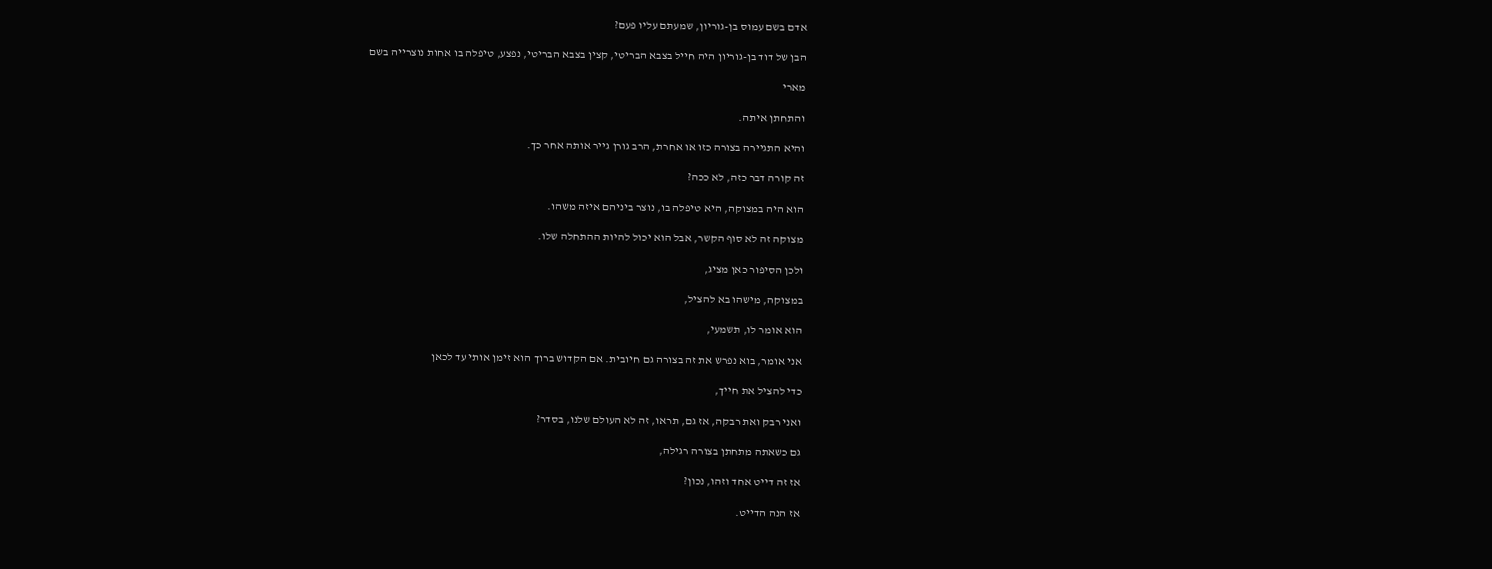אדם בשם עמוס בן-גוריון, שמעתם עליו פעם?

הבן של דוד בן-גוריון היה חייל בצבא הבריטי, קצין בצבא הבריטי, נפצע, טיפלה בו אחות נוצרייה בשם

מארי

והתחתן איתה.

והיא התגיירה בצורה כזו או אחרת, הרב גורן גייר אותה אחר כך.

זה קורה דבר כזה, לא ככה?

הוא היה במצוקה, היא טיפלה בו, נוצר ביניהם איזה משהו.

מצוקה זה לא סוף הקשר, אבל הוא יכול להיות ההתחלה שלו.

ולכן הסיפור כאן מציג,

במצוקה, מישהו בא להציל,

הוא אומר לו, תשמעי,

אני אומר, בוא נפרש את זה בצורה גם חיובית. אם הקדוש ברוך הוא זימן אותי עד לכאן

כדי להציל את חייך,

ואני רבק ואת רבקה, אז גם, תראו, זה לא העולם שלנו, בסדר?

גם כשאתה מתחתן בצורה רגילה,

אז זה דייט אחד וזהו, נכון?

אז הנה הדייט.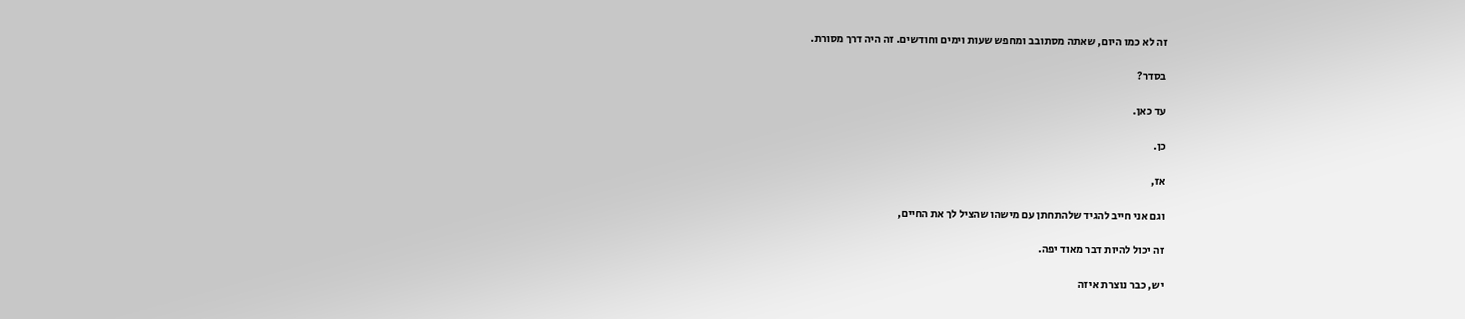זה לא כמו היום, שאתה מסתובב ומחפש שעות וימים וחודשים. זה היה דרך מסורת.

בסדר?

עד כאן.

כן.

אז,

וגם אני חייב להגיד שלהתחתן עם מישהו שהציל לך את החיים,

זה יכול להיות דבר מאוד יפה.

יש, כבר נוצרת איזה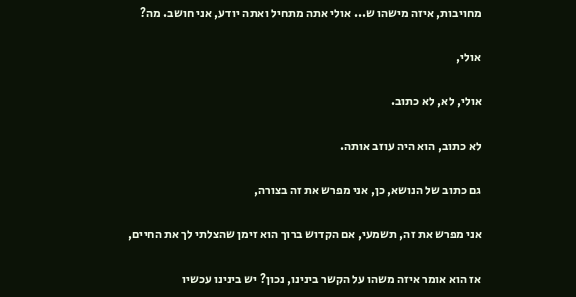מחויבות, איזה מישהו ש... אולי אתה מתחיל ואתה יודע, אני חושב. מה?

אולי,

אולי, לא, לא כתוב.

לא כתוב, הוא היה עוזב אותה.

גם כתוב של הנושא, כן, אני מפרש את זה בצורה,

אני מפרש את זה, תשמעי, אם הקדוש ברוך הוא זימן שהצלתי לך את החיים,

אז הוא אומר איזה משהו על הקשר בינינו, נכון? יש בינינו עכשיו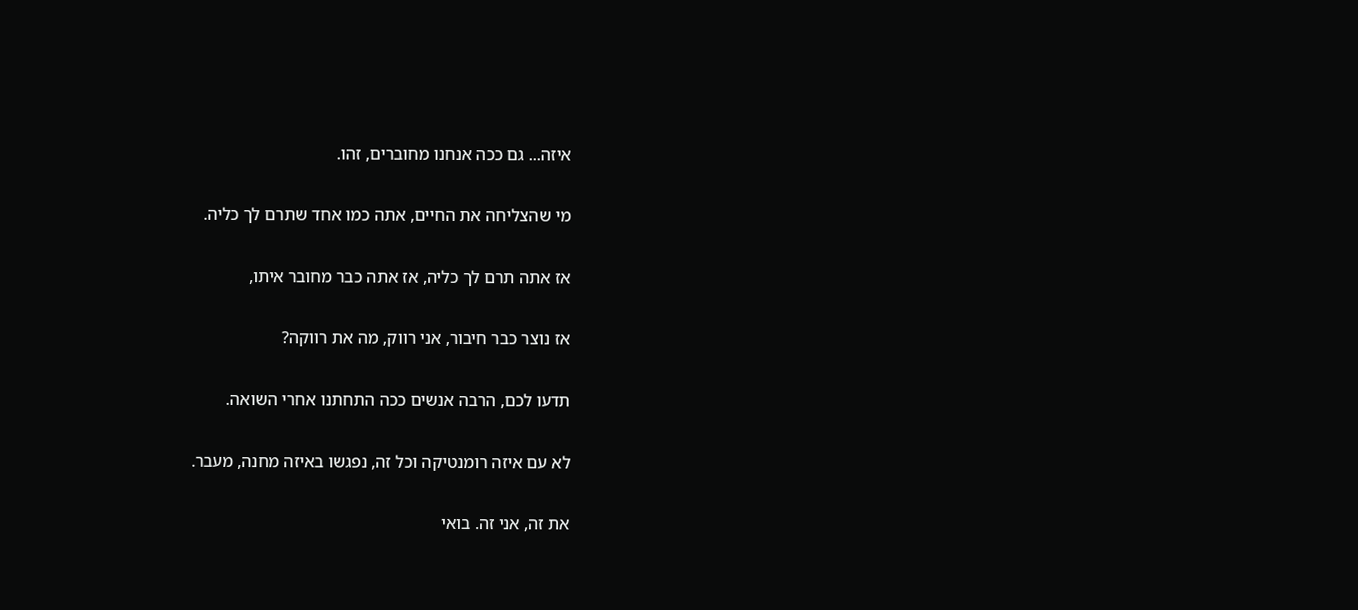איזה... גם ככה אנחנו מחוברים, זהו.

מי שהצליחה את החיים, אתה כמו אחד שתרם לך כליה.

אז אתה תרם לך כליה, אז אתה כבר מחובר איתו,

אז נוצר כבר חיבור, אני רווק, מה את רווקה?

תדעו לכם, הרבה אנשים ככה התחתנו אחרי השואה.

לא עם איזה רומנטיקה וכל זה, נפגשו באיזה מחנה, מעבר.

את זה, אני זה. בואי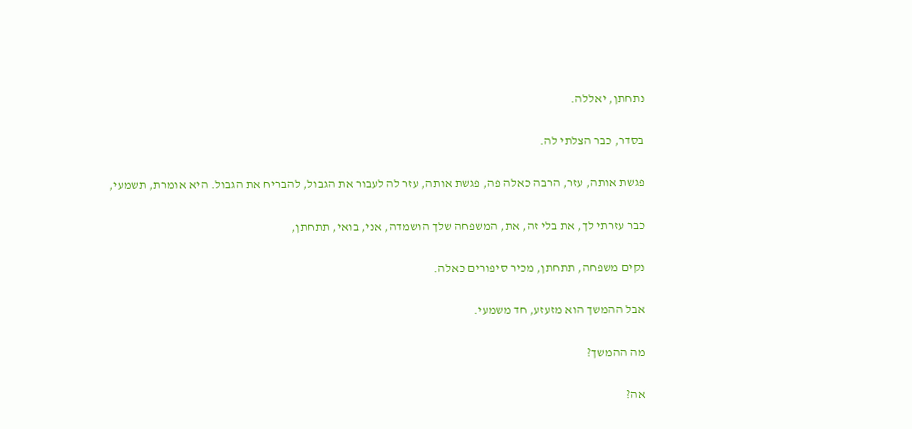נתחתן, יאללה.

בסדר, כבר הצלתי לה.

פגשת אותה, עזר, הרבה כאלה פה, פגשת אותה, עזר לה לעבור את הגבול, להבריח את הגבול. היא אומרת, תשמעי,

כבר עזרתי לך, את בלי זה, את, המשפחה שלך הושמדה, אני, בואי, תתחתן,

נקים משפחה, תתחתן, מכיר סיפורים כאלה.

אבל ההמשך הוא מזעזע, חד משמעי.

מה ההמשך?

אה?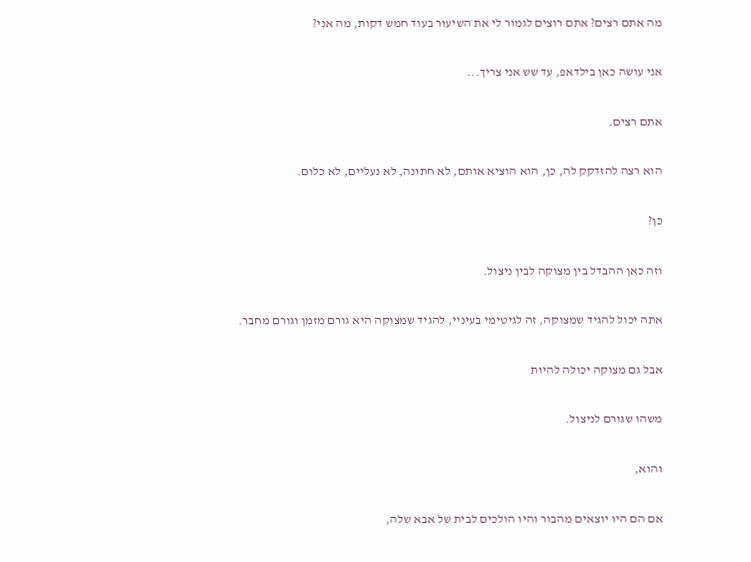מה אתם רצים? אתם רוצים לגמור לי את השיעור בעוד חמש דקות, מה אני?

אני עושה כאן בילדאפ, עד שש אני צריך...

אתם רצים.

הוא רצה להזדקק לה, כן, הוא הוציא אותם, לא חתונה, לא נעליים, לא כלום.

כן?

וזה כאן ההבדל בין מצוקה לבין ניצול.

אתה יכול להגיד שמצוקה, זה לגיטימי בעיניי, להגיד שמצוקה היא גורם מזמן וגורם מחבר.

אבל גם מצוקה יכולה להיות

משהו שגורם לניצול.

והוא,

אם הם היו יוצאים מהבור והיו הולכים לבית של אבא שלה,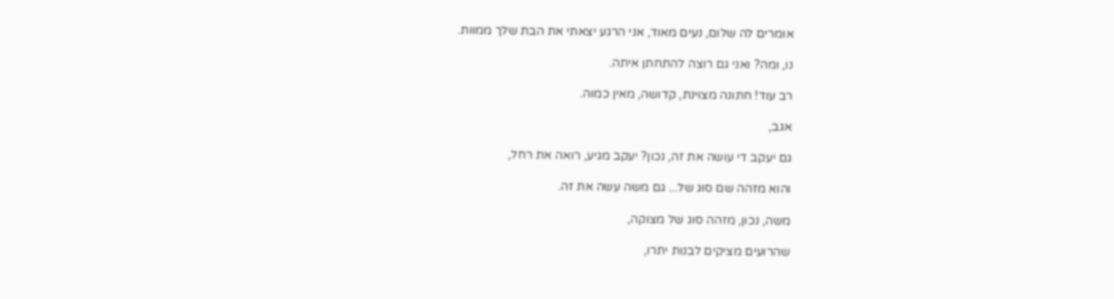אומרים לה שלום, נעים מאוד, אני הרגע יצאתי את הבת שלך ממוות.

נו, ומה? ואני גם רוצה להתחתן איתה.

רב עוד! חתונה מצוינת, קדושה, מאין כמוה.

אגב,

גם יעקב די עושה את זה, נכון? יעקב מגיע, רואה את רחל,

והוא מזהה שם סוג של... גם משה עשה את זה.

משה, נכון, מזהה סוג של מצוקה,

שהרועים מציקים לבנות יתרו,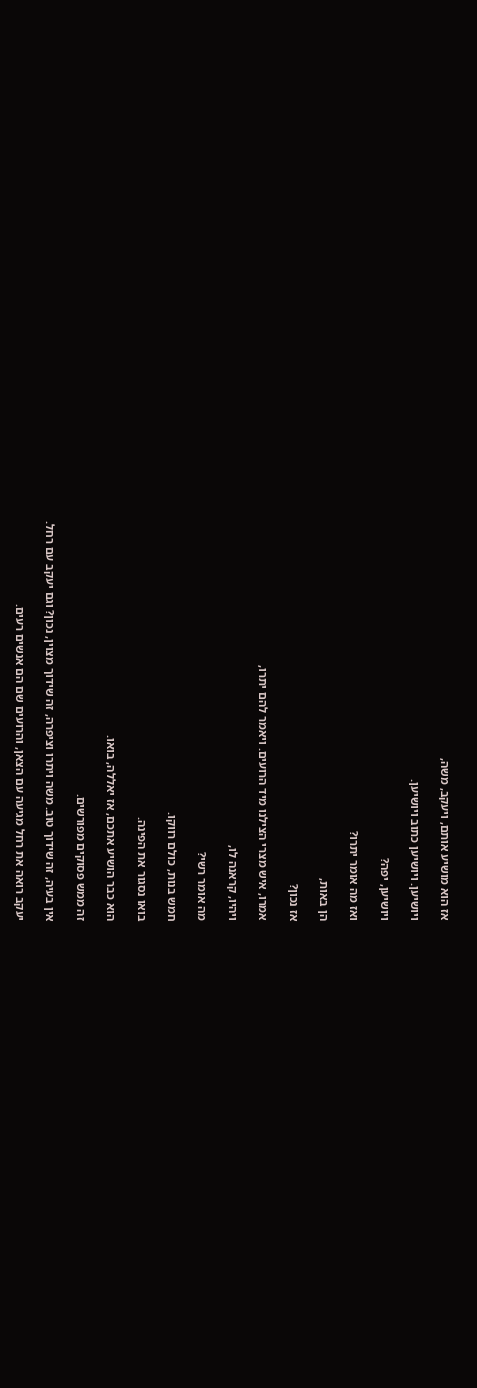אז הוא מושיע אותם, ויעקב, משה,

ויושיען. ויושיען כתוב ויושיען.

ויושיען, יפה?

ואז מה אומר יתרו?

הן באות,

אז נכון?

אמרו, איש מצרי הצילנו מיד הרועים. ויאמר להם יתרו,

ויהיו, קראנה לו,

מה אומר רשי?

חמש בנות, כולם רווקו.

בואו נסגור את הפינה.

הוא כבר הושיע אתכם, אז יאללה, בואו.

זה ממש פסוקים מפורשים.

אין בעיה, זה שידוך טוב. משה ויתרו וציפרה, זה שידוך מצוין, נכון? וגם יעקב עם רחל.

יעקב רואה את רחל מגיעה עם הצאן, והרועים שם הם אנשים רעים.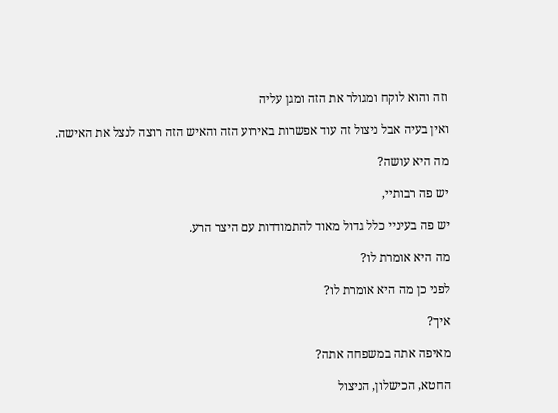וזה והוא לוקח ומגולר את הזה ומגן עליה

ואין בעיה אבל ניצול זה עוד אפשרות באירוע הזה והאיש הזה רוצה לנצל את האישה.

מה היא עושה?

יש פה רבותיי,

יש פה בעיניי כלל גדול מאוד להתמודדות עם היצר הרע.

מה היא אומרת לו?

לפני כן מה היא אומרת לו?

איך?

מאיפה אתה במשפחה אתה?

החטא, הכישלון, הניצול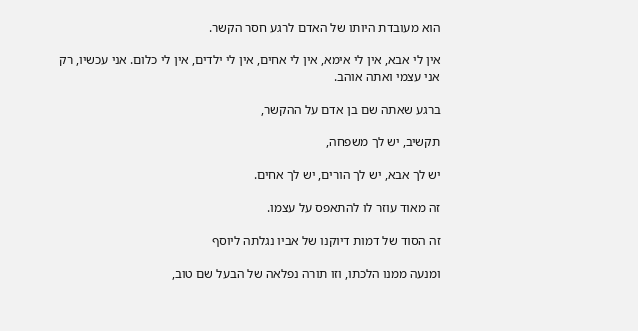הוא מעובדת היותו של האדם לרגע חסר הקשר.

אין לי אבא, אין לי אימא, אין לי אחים, אין לי ילדים, אין לי כלום. אני עכשיו, רק אני עצמי ואתה אוהב.

ברגע שאתה שם בן אדם על ההקשר,

תקשיב, יש לך משפחה,

יש לך אבא, יש לך הורים, יש לך אחים.

זה מאוד עוזר לו להתאפס על עצמו.

זה הסוד של דמות דיוקנו של אביו נגלתה ליוסף

ומנעה ממנו הלכתו, וזו תורה נפלאה של הבעל שם טוב,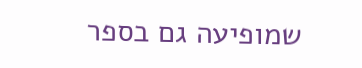שמופיעה גם בספר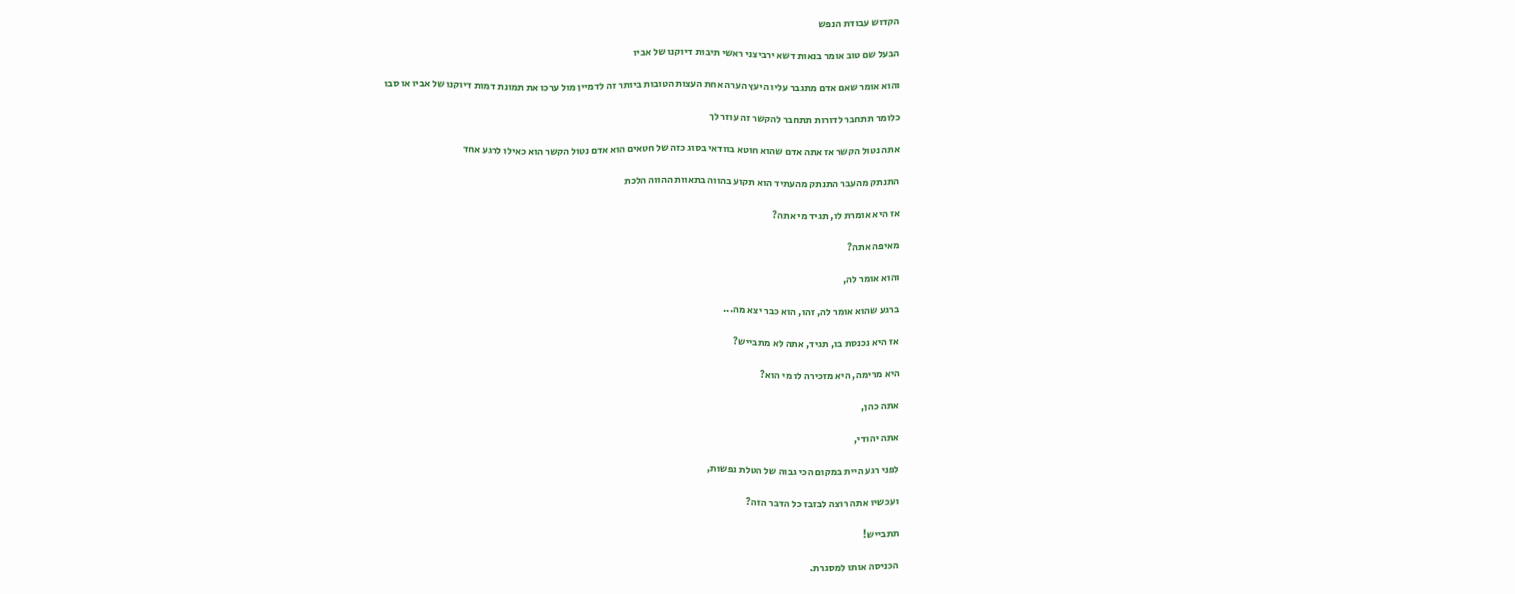הקדוש עבודת הנפש

הבעל שם טוב אומר בנאות דשא ירביצני ראשי תיבות דיוקנו של אביו

והוא אומר שאם אדם מתגבר עליו היעץ הערה אחת העצות הטובות ביותר זה לדמיין מול ערכו את תמונת דמות דיוקנו של אביו או סבו

כלומר תתחבר לדורות תתחבר להקשר זה עוזר לך

אתה נטול הקשר אז אתה אדם שהוא חוטא בוודאי בסוג כזה של חטאים הוא אדם נטול הקשר הוא כאילו לרגע אחד

התנתק מהעבר התנתק מהעתיד הוא תקוע בהווה בתאוות ההווה הלכת

אז היא אומרת לו, תגיד מי אתה?

מאיפה אתה?

והוא אומר לה,

ברגע שהוא אומר לה, זהו, הוא כבר יצא מה...

אז היא נכנסת בו, תגיד, אתה לא מתבייש?

היא מרימה, היא מזכירה לו מי הוא?

אתה כהן,

אתה יהודי,

לפני רגע היית במקום הכי גבוה של הטלת נפשות,

ועכשיו אתה רוצה לבזבז כל הדבר הזה?

תתבייש!

הכניסה אותו למסגרת.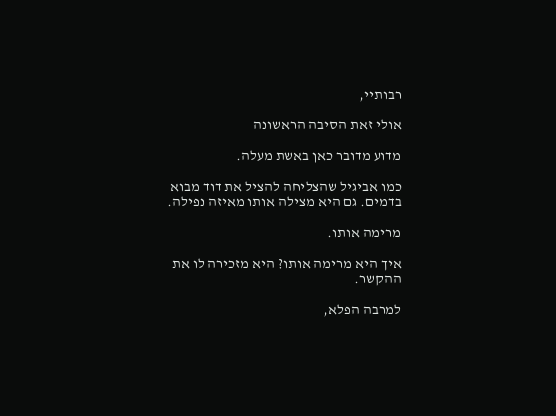רבותיי,

אולי זאת הסיבה הראשונה

מדוע מדובר כאן באשת מעלה.

כמו אביגיל שהצליחה להציל את דוד מבוא בדמים. גם היא מצילה אותו מאיזה נפילה.

מרימה אותו.

איך היא מרימה אותו? היא מזכירה לו את ההקשר.

למרבה הפלא,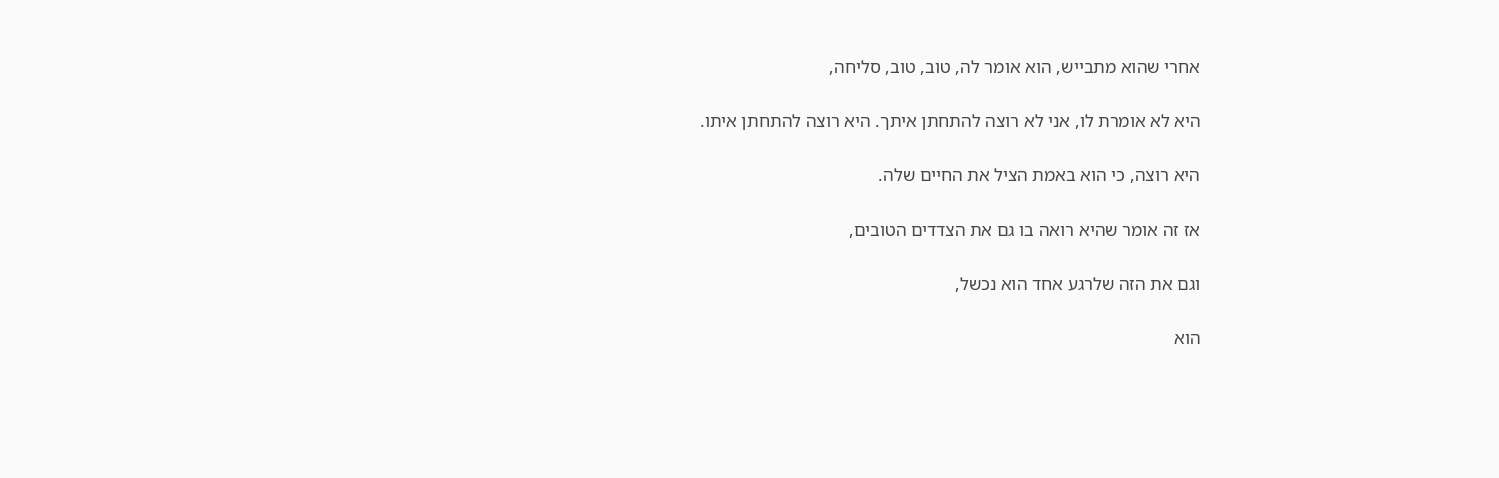אחרי שהוא מתבייש, הוא אומר לה, טוב, טוב, סליחה,

היא לא אומרת לו, אני לא רוצה להתחתן איתך. היא רוצה להתחתן איתו.

היא רוצה, כי הוא באמת הציל את החיים שלה.

אז זה אומר שהיא רואה בו גם את הצדדים הטובים,

וגם את הזה שלרגע אחד הוא נכשל,

הוא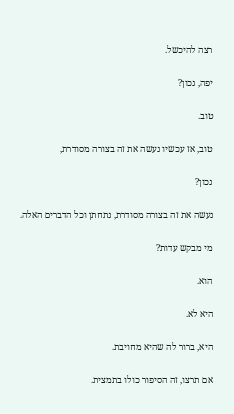רצה להיכשל.

יפה, נכון?

טוב.

טוב, אז עכשיו נעשה את זה בצורה מסודרת,

נכון?

נעשה את זה בצורה מסודרת, נתחתן וכל הדברים האלה.

מי מבקש עדות?

הוא.

היא לא.

היא, ברור לה שהיא מחויבת.

אם תרצו, זה הסיפור כולו בתמצית.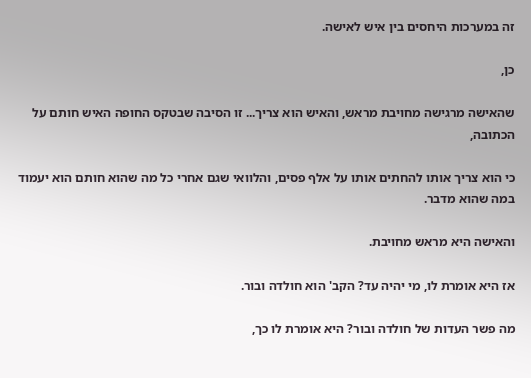זה במערכות היחסים בין איש לאישה.

כן,

שהאישה מרגישה מחויבת מראש, והאיש הוא צריך... זו הסיבה שבטקס החופה האיש חותם על הכתובה,

כי הוא צריך אותו להחתים אותו על אלף פסים, והלוואי שגם אחרי כל מה שהוא חותם הוא יעמוד במה שהוא מדבר.

והאישה היא מראש מחויבת.

אז היא אומרת לו, מי יהיה עד? הקב' הוא חולדה ובור.

מה פשר העדות של חולדה ובור? היא אומרת לו כך,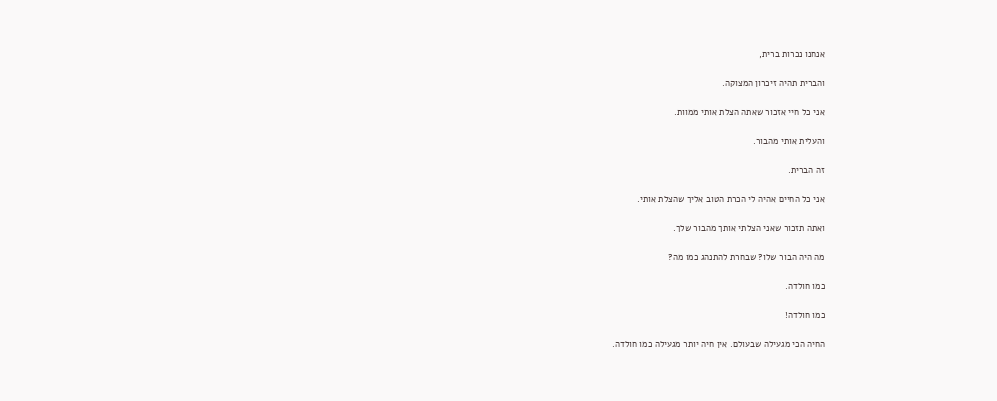אנחנו נכרות ברית,

והברית תהיה זיכרון המצוקה.

אני כל חיי אזכור שאתה הצלת אותי ממוות.

והעלית אותי מהבור.

זה הברית.

אני כל החיים אהיה לי הכרת הטוב אליך שהצלת אותי.

ואתה תזכור שאני הצלתי אותך מהבור שלך.

מה היה הבור שלו? שבחרת להתנהג כמו מה?

כמו חולדה.

כמו חולדה!

החיה הכי מגעילה שבעולם. אין חיה יותר מגעילה כמו חולדה.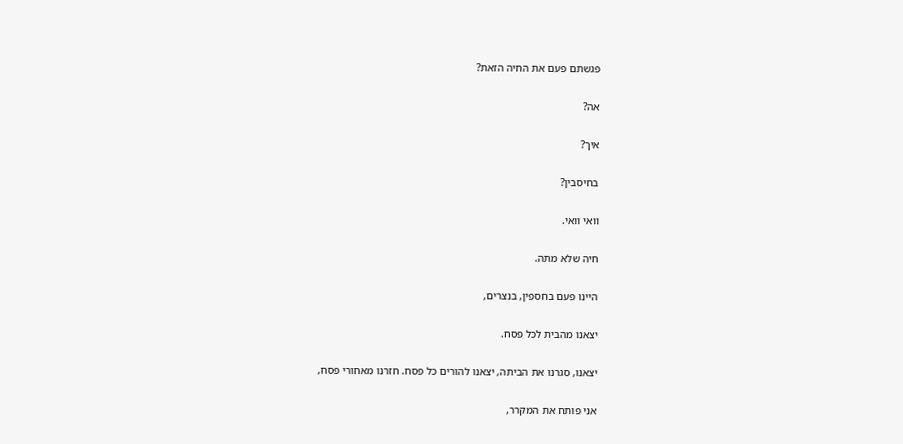פגשתם פעם את החיה הזאת?

אה?

איך?

בחיסבין?

וואי וואי.

חיה שלא מתה.

היינו פעם בחספין, בנצרים,

יצאנו מהבית לכל פסח.

יצאנו, סגרנו את הביתה, יצאנו להורים כל פסח. חזרנו מאחורי פסח,

אני פותח את המקרר,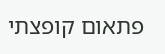פתאום קופצתי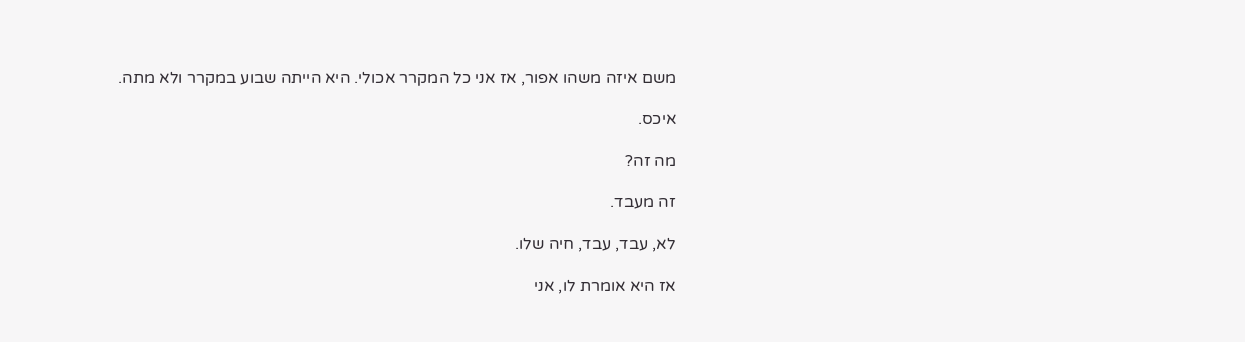משם איזה משהו אפור, אז אני כל המקרר אכולי. היא הייתה שבוע במקרר ולא מתה.

איכס.

מה זה?

זה מעבד.

לא, עבד, עבד, חיה שלו.

אז היא אומרת לו, אני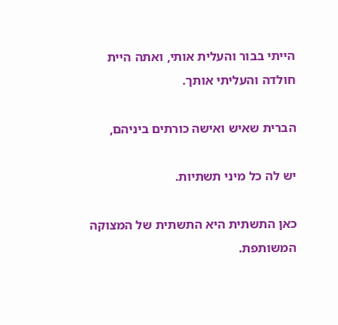הייתי בבור והעלית אותי, ואתה היית חולדה והעליתי אותך.

הברית שאיש ואישה כורתים ביניהם,

יש לה כל מיני תשתיות.

כאן התשתית היא התשתית של המצוקה המשותפת.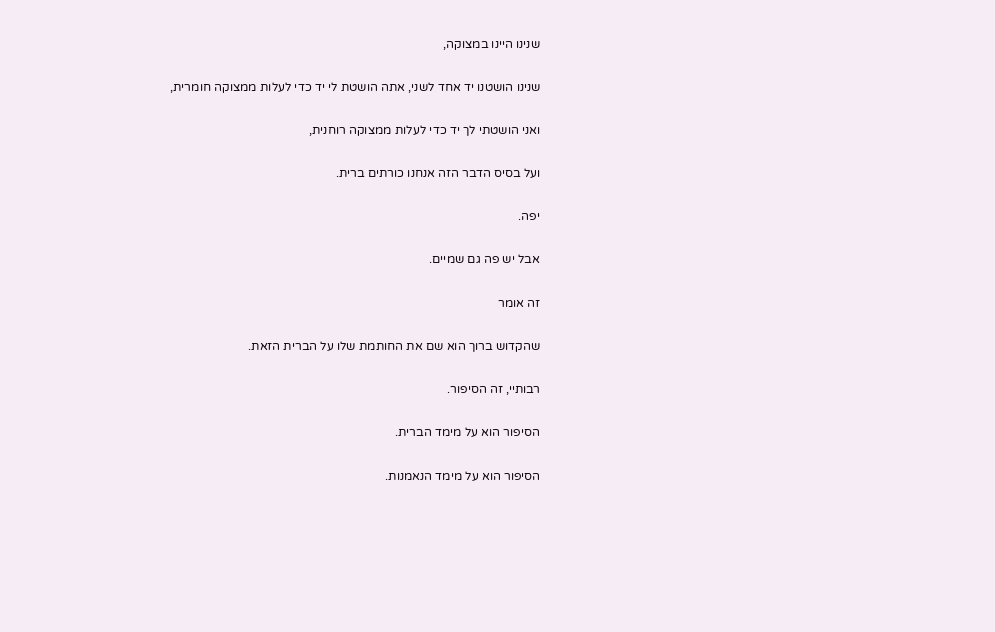שנינו היינו במצוקה,

שנינו הושטנו יד אחד לשני, אתה הושטת לי יד כדי לעלות ממצוקה חומרית,

ואני הושטתי לך יד כדי לעלות ממצוקה רוחנית,

ועל בסיס הדבר הזה אנחנו כורתים ברית.

יפה.

אבל יש פה גם שמיים.

זה אומר

שהקדוש ברוך הוא שם את החותמת שלו על הברית הזאת.

רבותיי, זה הסיפור.

הסיפור הוא על מימד הברית.

הסיפור הוא על מימד הנאמנות.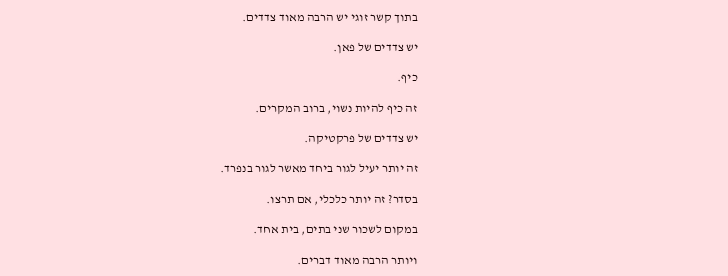בתוך קשר זוגי יש הרבה מאוד צדדים.

יש צדדים של פאן.

כיף.

זה כיף להיות נשוי, ברוב המקרים.

יש צדדים של פרקטיקה.

זה יותר יעיל לגור ביחד מאשר לגור בנפרד.

בסדר? זה יותר כלכלי, אם תרצו.

במקום לשכור שני בתים, בית אחד.

ויותר הרבה מאוד דברים.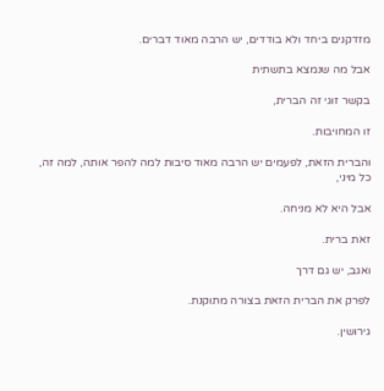מזדקנים ביחד ולא בודדים, יש הרבה מאוד דברים.

אבל מה שנמצא בתשתית

בקשר זוגי זה הברית,

זו המחויבות.

והברית הזאת, לפעמים יש הרבה מאוד סיבות למה להפר אותה, למה זה, כל מיני,

אבל היא לא מניחה.

זאת ברית.

ואגב, יש גם דרך

לפרק את הברית הזאת בצורה מתוקנת.

גירושין.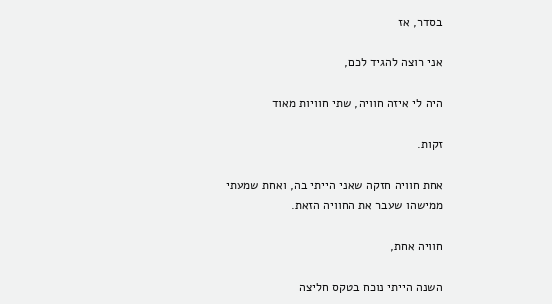בסדר, אז

אני רוצה להגיד לכם,

היה לי איזה חוויה, שתי חוויות מאוד

זקות.

אחת חוויה חזקה שאני הייתי בה, ואחת שמעתי ממישהו שעבר את החוויה הזאת.

חוויה אחת,

השנה הייתי נוכח בטקס חליצה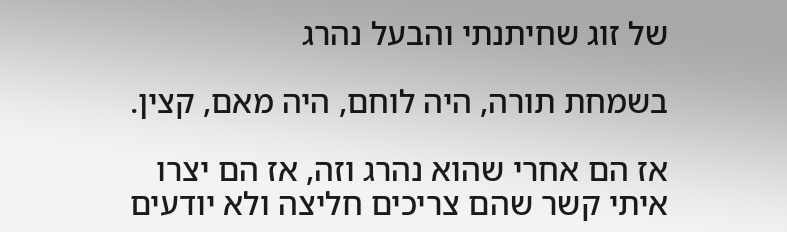של זוג שחיתנתי והבעל נהרג

בשמחת תורה, היה לוחם, היה מאם, קצין.

אז הם אחרי שהוא נהרג וזה, אז הם יצרו איתי קשר שהם צריכים חליצה ולא יודעים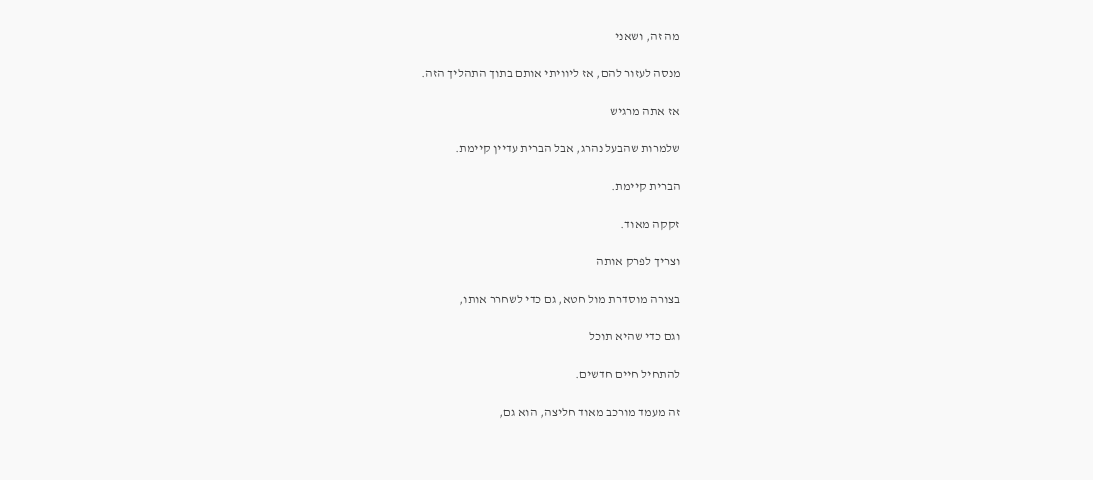מה זה, ושאני

מנסה לעזור להם, אז ליוויתי אותם בתוך התהליך הזה.

אז אתה מרגיש

שלמרות שהבעל נהרג, אבל הברית עדיין קיימת.

הברית קיימת.

זקקה מאוד.

וצריך לפרק אותה

בצורה מוסדרת מול חטא, גם כדי לשחרר אותו,

וגם כדי שהיא תוכל

להתחיל חיים חדשים.

זה מעמד מורכב מאוד חליצה, הוא גם,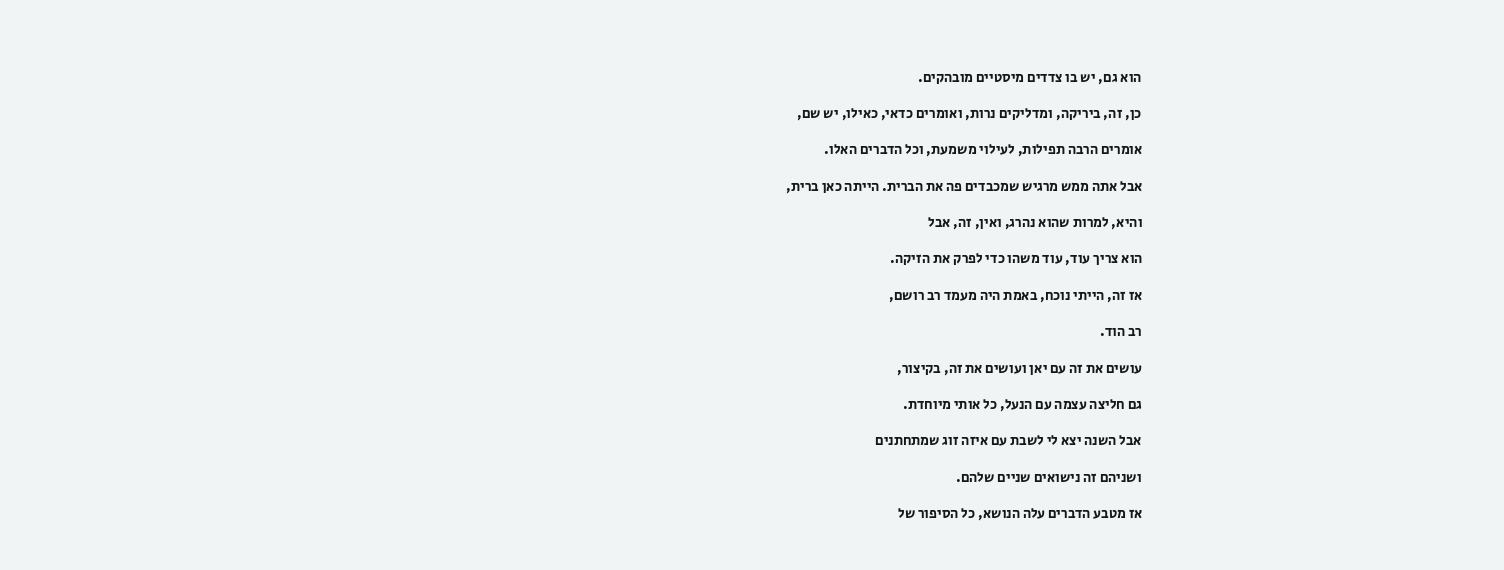הוא גם, יש בו צדדים מיסטיים מובהקים.

כן, זה, ביריקה, ומדליקים נרות, ואומרים כדאי, כאילו, יש שם,

אומרים הרבה תפילות, לעילוי משמעת, וכל הדברים האלו.

אבל אתה ממש מרגיש שמכבדים פה את הברית. הייתה כאן ברית,

והיא, למרות שהוא נהרג, ואין, זה, אבל

הוא צריך עוד, עוד משהו כדי לפרק את הזיקה.

אז זה, הייתי נוכח, באמת היה מעמד רב רושם,

רב הוד.

עושים את זה עם יאן ועושים את זה, בקיצור,

גם חליצה עצמה עם הנעל, כל אותי מיוחדת.

אבל השנה יצא לי לשבת עם איזה זוג שמתחתנים

ושניהם זה נישואים שניים שלהם.

אז מטבע הדברים עלה הנושא, כל הסיפור של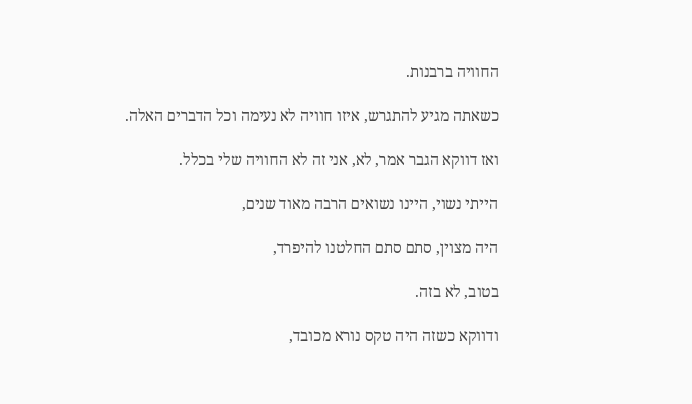החוויה ברבנות.

כשאתה מגיע להתגרש, איזו חוויה לא נעימה וכל הדברים האלה.

ואז דווקא הגבר אמר, לא, אני זה לא החוויה שלי בכלל.

הייתי נשוי, היינו נשואים הרבה מאוד שנים,

היה מצוין, סתם סתם החלטנו להיפרד,

בטוב, לא בזה.

ודווקא כשזה היה טקס נורא מכובד,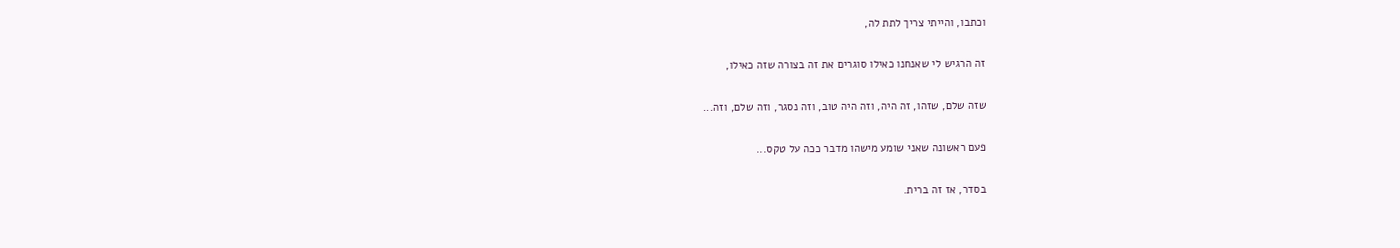וכתבו, והייתי צריך לתת לה,

זה הרגיש לי שאנחנו כאילו סוגרים את זה בצורה שזה כאילו,

שזה שלם, שזהו, זה היה, וזה היה טוב, וזה נסגר, וזה שלם, וזה...

פעם ראשונה שאני שומע מישהו מדבר ככה על טקס...

בסדר, אז זה ברית.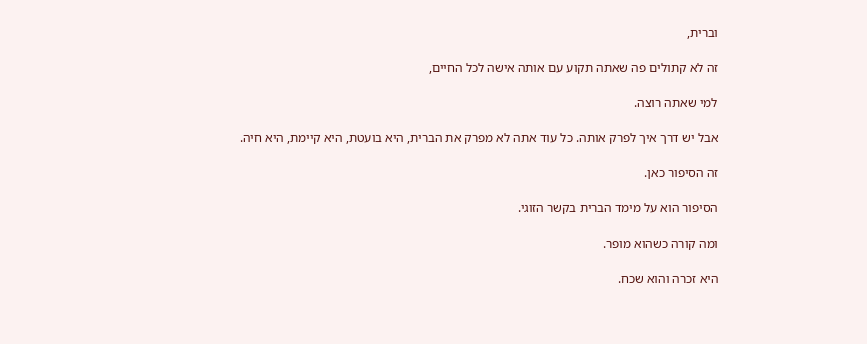וברית,

זה לא קתולים פה שאתה תקוע עם אותה אישה לכל החיים,

למי שאתה רוצה.

אבל יש דרך איך לפרק אותה. כל עוד אתה לא מפרק את הברית, היא בועטת, היא קיימת, היא חיה.

זה הסיפור כאן.

הסיפור הוא על מימד הברית בקשר הזוגי.

ומה קורה כשהוא מופר.

היא זכרה והוא שכח.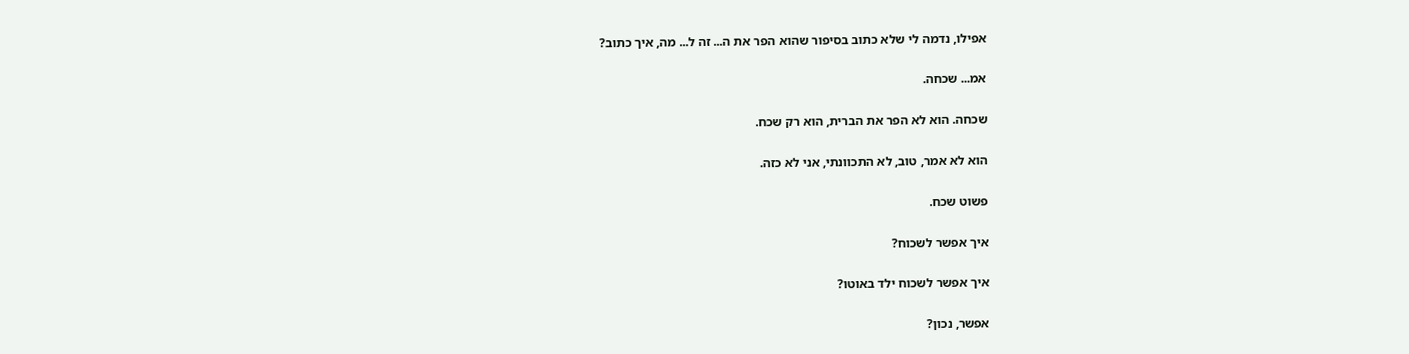אפילו, נדמה לי שלא כתוב בסיפור שהוא הפר את ה... זה ל... מה, איך כתוב?

אמ... שכחה.

שכחה. הוא לא הפר את הברית, הוא רק שכח.

הוא לא אמר, טוב, לא התכוונתי, אני לא כזה.

פשוט שכח.

איך אפשר לשכוח?

איך אפשר לשכוח ילד באוטו?

אפשר, נכון?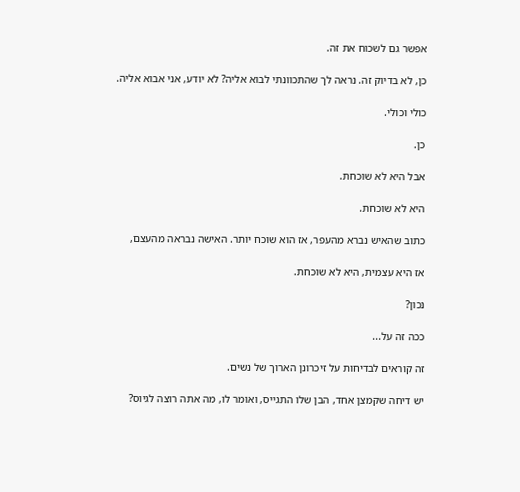אפשר גם לשכוח את זה.

כן, לא בדיוק זה. נראה לך שהתכוונתי לבוא אליה? לא יודע, אני אבוא אליה.

כולי וכולי.

כן.

אבל היא לא שוכחת.

היא לא שוכחת.

כתוב שהאיש נברא מהעפר, אז הוא שוכח יותר. האישה נבראה מהעצם,

אז היא עצמית, היא לא שוכחת.

נכון?

ככה זה על...

זה קוראים לבדיחות על זיכרונן הארוך של נשים.

יש דיחה שקמצן אחד, הבן שלו התגייס, ואומר לו, מה אתה רוצה לגיוס?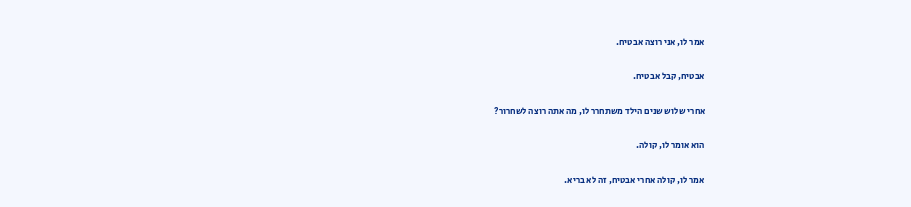אמר לו, אני רוצה אבטיח.

אבטיח, קבל אבטיח.

אחרי שלוש שנים הילד משתחרר לו, מה אתה רוצה לשחרור?

הוא אומר לו, קולה.

אמר לו, קולה אחרי אבטיח, זה לא בריא.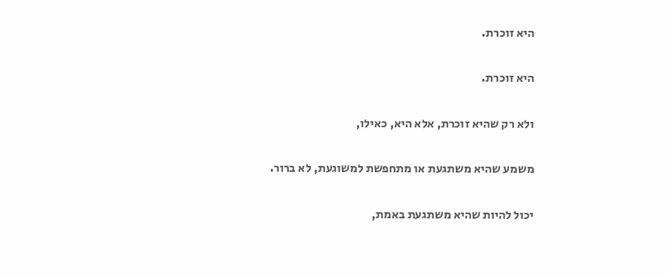היא זוכרת.

היא זוכרת.

ולא רק שהיא זוכרת, אלא היא, כאילו,

משמע שהיא משתגעת או מתחפשת למשוגעת, לא ברור.

יכול להיות שהיא משתגעת באמת,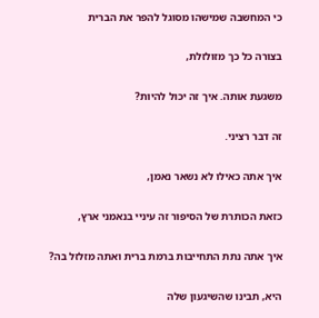כי המחשבה שמישהו מסוגל להפר את הברית

בצורה כל כך מזולזלת,

משגעת אותה. איך זה יכול להיות?

זה דבר רציני.

איך אתה כאילו לא נשאר נאמן,

כזאת הכותרת של הסיפור זה עיניי בנאמני ארץ,

איך אתה נתת התחייבות ברמת ברית ואתה מזלזל בה?

היא, תבינו שהשיגעון שלה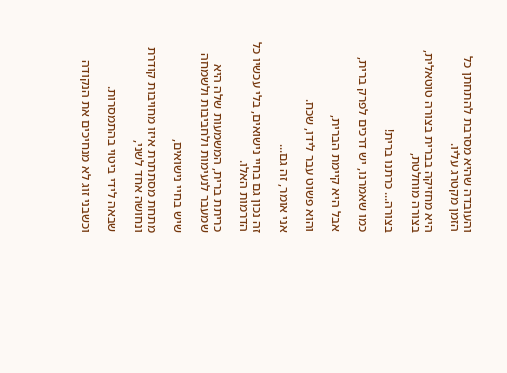והעובדה שהיא מסרבת להתחתן כל הזמן מקטרג עליו.

היא מחזיקה בברית בצורה טוטאלית, בצורה מוחלטת,

בצורה... כרתנו ברית!

כמו שאמרנו, יש דרכים לפרק ברית,

אבל היא קיימת הברית,

והוא פשוט עבר לידו, שכח.

אני אומר, זה גם...

זה נכון גם בחיי נישואים, בלי עכשיו כל הדרמות האלו.

כריתת ברית, המשמעות שלה היא שמעבר לנעימות ולחביבות ולשמחה

שיש בחיי נישואים,

מתחת מסתתרת איזו מחויבות קודרת ונחושה אחד לשני,

שבאה לידי ביטוי בהתמסרות.

וכשבני זוג לא מנחיכים את הנקודה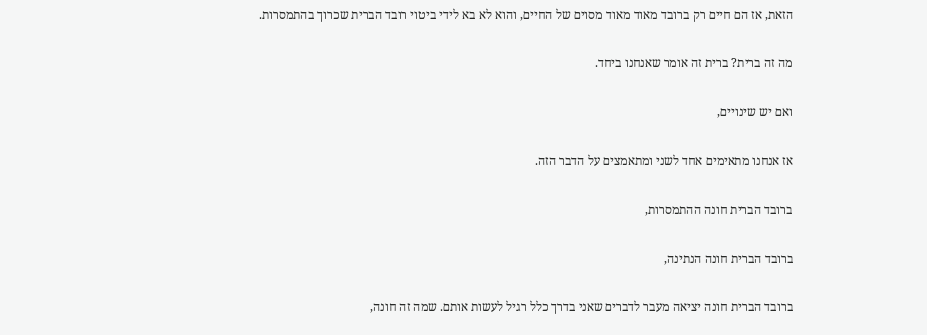הזאת, אז הם חיים רק ברובד מאוד מאוד מסוים של החיים, והוא לא בא לידי ביטוי רובד הברית שכרוך בהתמסרות.

מה זה ברית? ברית זה אומר שאנחנו ביחד.

ואם יש שינויים,

אז אנחנו מתאימים אחד לשני ומתאמצים על הדבר הזה.

ברובד הברית חונה ההתמסרות,

ברובד הברית חונה הנתינה,

ברובד הברית חונה יציאה מעבר לדברים שאני בדרך כלל רגיל לעשות אותם. שמה זה חונה,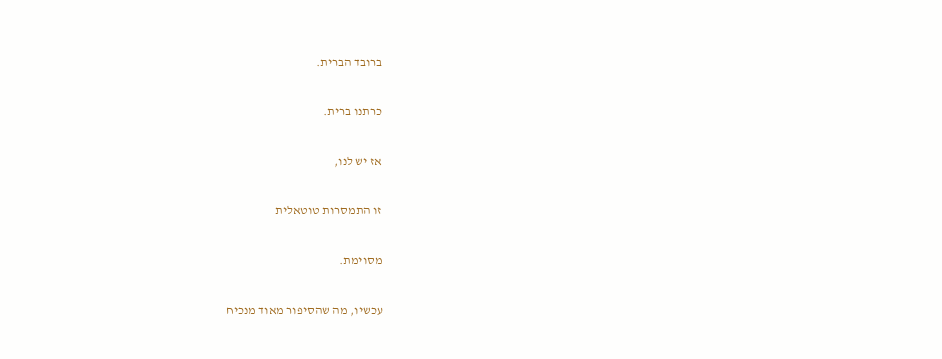ברובד הברית.

כרתנו ברית.

אז יש לנו,

זו התמסרות טוטאלית

מסוימת.

עכשיו, מה שהסיפור מאוד מנכיח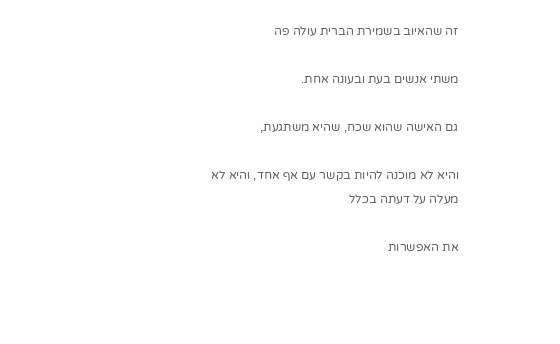זה שהאיוב בשמירת הברית עולה פה

משתי אנשים בעת ובעונה אחת.

גם האישה שהוא שכח, שהיא משתגעת,

והיא לא מוכנה להיות בקשר עם אף אחד, והיא לא מעלה על דעתה בכלל

את האפשרות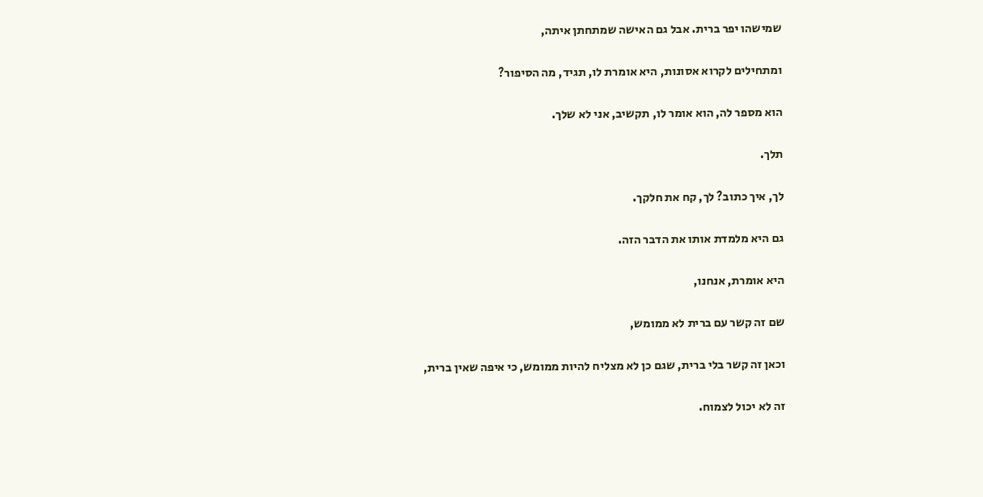שמישהו יפר ברית. אבל גם האישה שמתחתן איתה,

ומתחילים לקרוא אסונות, היא אומרת לו, תגיד, מה הסיפור?

הוא מספר לה, הוא אומר לו, תקשיב, אני לא שלך.

תלך.

לך, איך כתוב? לך, קח את חלקך.

גם היא מלמדת אותו את הדבר הזה.

היא אומרת, אנחנו,

שם זה קשר עם ברית לא ממומש,

וכאן זה קשר בלי ברית, שגם כן לא מצליח להיות ממומש, כי איפה שאין ברית,

זה לא יכול לצמוח.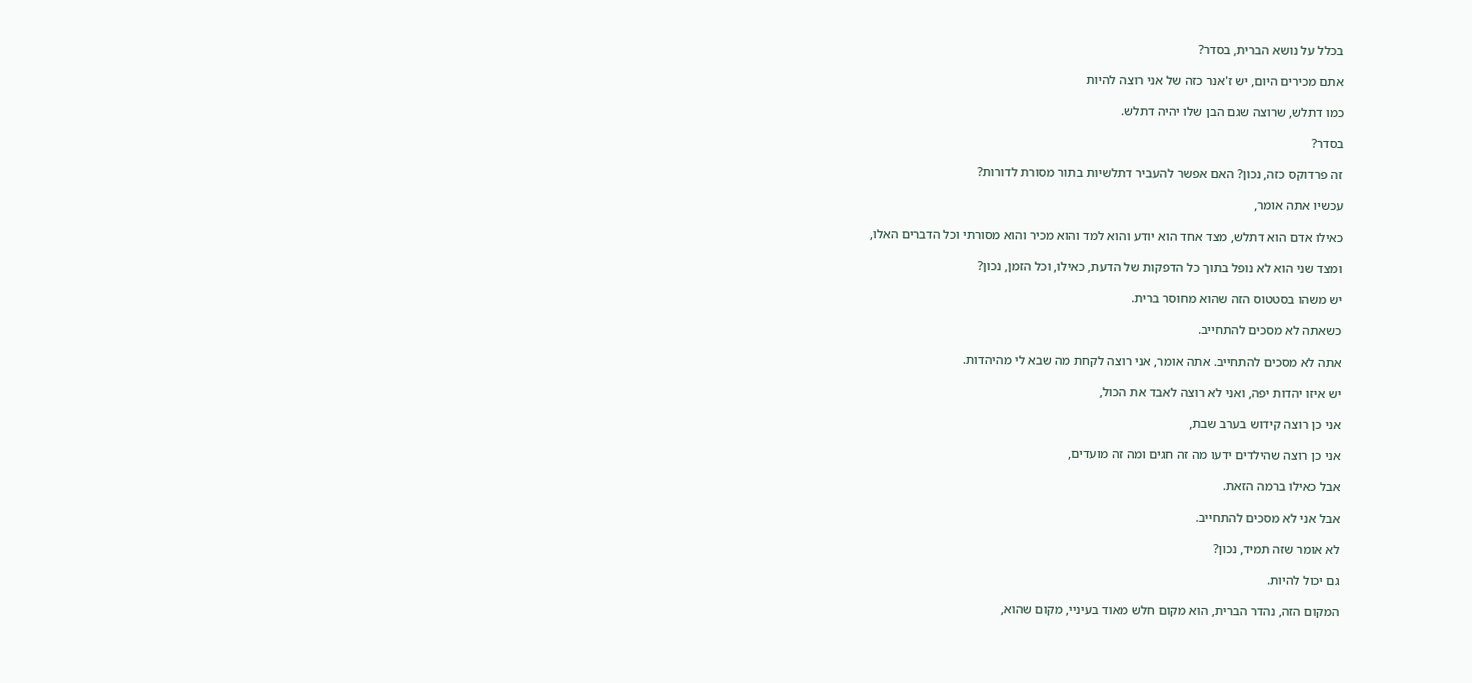בכלל על נושא הברית, בסדר?

אתם מכירים היום, יש ז'אנר כזה של אני רוצה להיות

כמו דתלש, שרוצה שגם הבן שלו יהיה דתלש.

בסדר?

זה פרדוקס כזה, נכון? האם אפשר להעביר דתלשיות בתור מסורת לדורות?

עכשיו אתה אומר,

כאילו אדם הוא דתלש, מצד אחד הוא יודע והוא למד והוא מכיר והוא מסורתי וכל הדברים האלו,

ומצד שני הוא לא נופל בתוך כל הדפקות של הדעת, כאילו, וכל הזמן, נכון?

יש משהו בסטטוס הזה שהוא מחוסר ברית.

כשאתה לא מסכים להתחייב.

אתה לא מסכים להתחייב. אתה אומר, אני רוצה לקחת מה שבא לי מהיהדות.

יש איזו יהדות יפה, ואני לא רוצה לאבד את הכול,

אני כן רוצה קידוש בערב שבת,

אני כן רוצה שהילדים ידעו מה זה חגים ומה זה מועדים,

אבל כאילו ברמה הזאת.

אבל אני לא מסכים להתחייב.

לא אומר שזה תמיד, נכון?

גם יכול להיות.

המקום הזה, נהדר הברית, הוא מקום חלש מאוד בעיניי, מקום שהוא,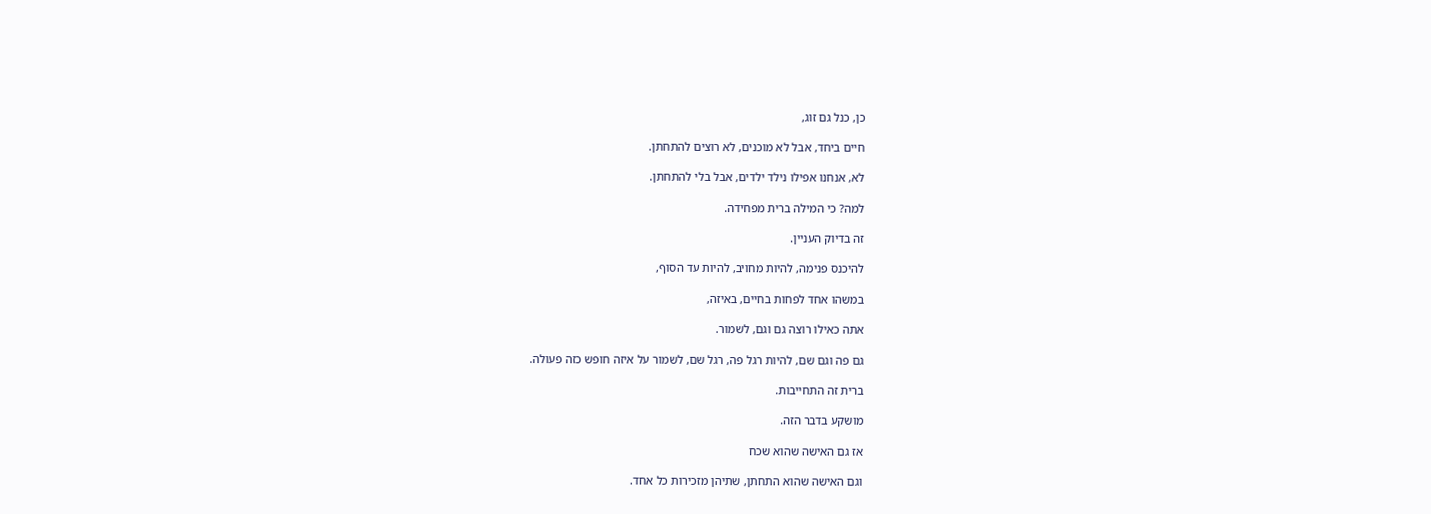כן, כנל גם זוג,

חיים ביחד, אבל לא מוכנים, לא רוצים להתחתן.

לא, אנחנו אפילו נילד ילדים, אבל בלי להתחתן.

למה? כי המילה ברית מפחידה.

זה בדיוק העניין.

להיכנס פנימה, להיות מחויב, להיות עד הסוף,

במשהו אחד לפחות בחיים, באיזה,

אתה כאילו רוצה גם וגם, לשמור.

גם פה וגם שם, להיות רגל פה, רגל שם, לשמור על איזה חופש כזה פעולה.

ברית זה התחייבות.

מושקע בדבר הזה.

אז גם האישה שהוא שכח

וגם האישה שהוא התחתן, שתיהן מזכירות כל אחד.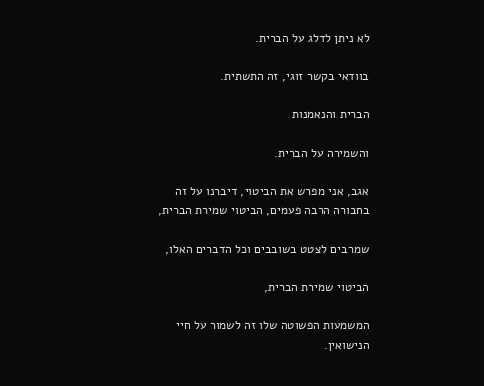לא ניתן לדלג על הברית.

בוודאי בקשר זוגי, זה התשתית.

הברית והנאמנות

והשמירה על הברית.

אגב, אני מפרש את הביטוי, דיברנו על זה בחבורה הרבה פעמים, הביטוי שמירת הברית,

שמרבים לצטט בשובבים וכל הדברים האלו,

הביטוי שמירת הברית,

המשמעות הפשוטה שלו זה לשמור על חיי הנישואין.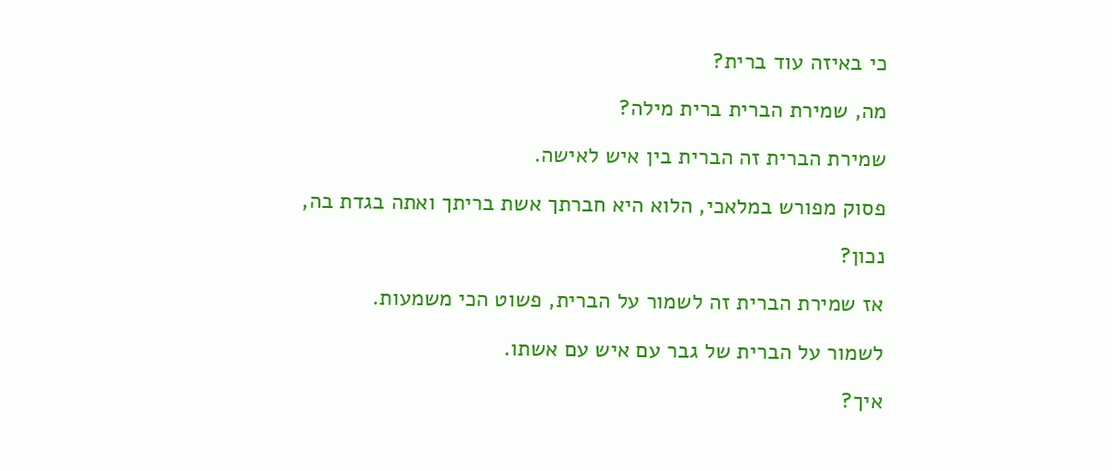כי באיזה עוד ברית?

מה, שמירת הברית ברית מילה?

שמירת הברית זה הברית בין איש לאישה.

פסוק מפורש במלאכי, הלוא היא חברתך אשת בריתך ואתה בגדת בה,

נכון?

אז שמירת הברית זה לשמור על הברית, פשוט הכי משמעות.

לשמור על הברית של גבר עם איש עם אשתו.

איך?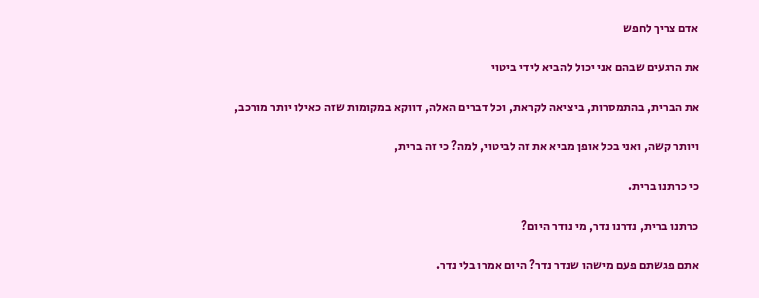אדם צריך לחפש

את הרגעים שבהם אני יכול להביא לידי ביטוי

את הברית, בהתמסרות, ביציאה לקראת, וכל דברים האלה, דווקא במקומות שזה כאילו יותר מורכב,

ויותר קשה, ואני בכל אופן מביא את זה לביטוי, למה? כי זה ברית,

כי כרתנו ברית.

כרתנו ברית, נדרנו נדר, מי נודר היום?

אתם פגשתם פעם מישהו שנדר נדר? היום אמרו בלי נדר.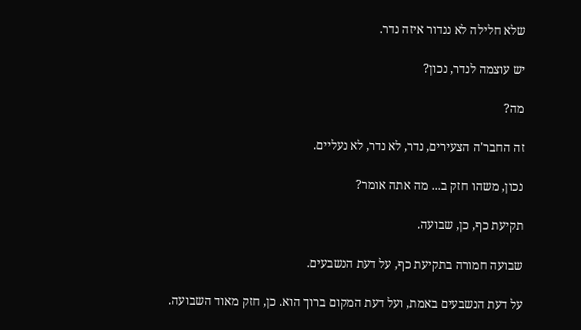שלא חלילה לא ננדור איזה נדר.

יש עוצמה לנדר, נכון?

מה?

זה החבר'ה הצעירים, נדר, לא נדר, לא נעליים.

נכון, משהו חזק ב... מה אתה אומר?

תקיעת כף, כן, שבועה.

שבועה חמורה בתקיעת כף, על דעת הנשבעים.

על דעת הנשבעים באמת, ועל דעת המקום ברוך הוא. כן, חזק מאוד השבועה.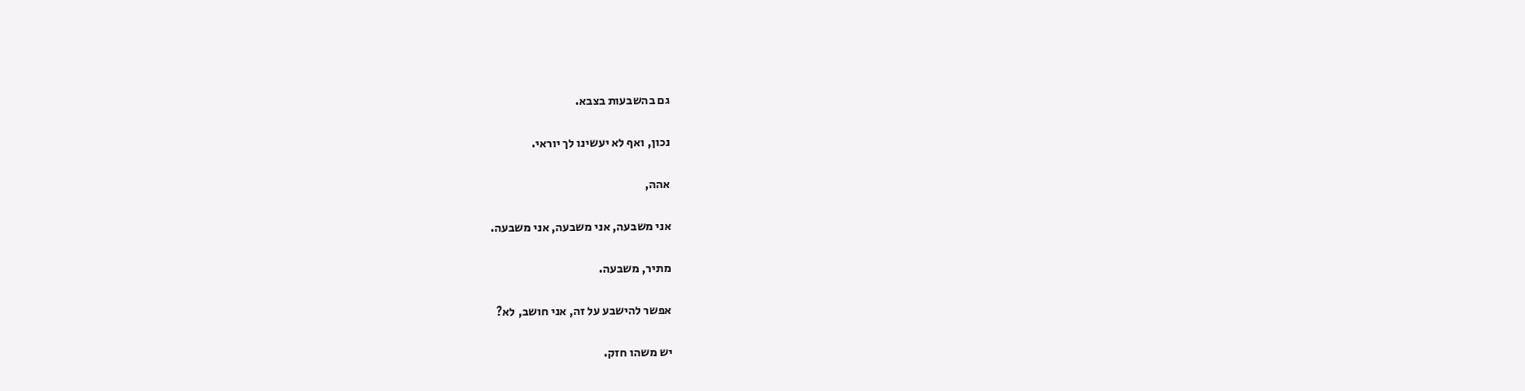גם בהשבעות בצבא.

נכון, ואף לא יעשינו לך יוראי.

אהה,

אני משבעה, אני משבעה, אני משבעה.

מתיר, משבעה.

אפשר להישבע על זה, אני חושב, לא?

יש משהו חזק.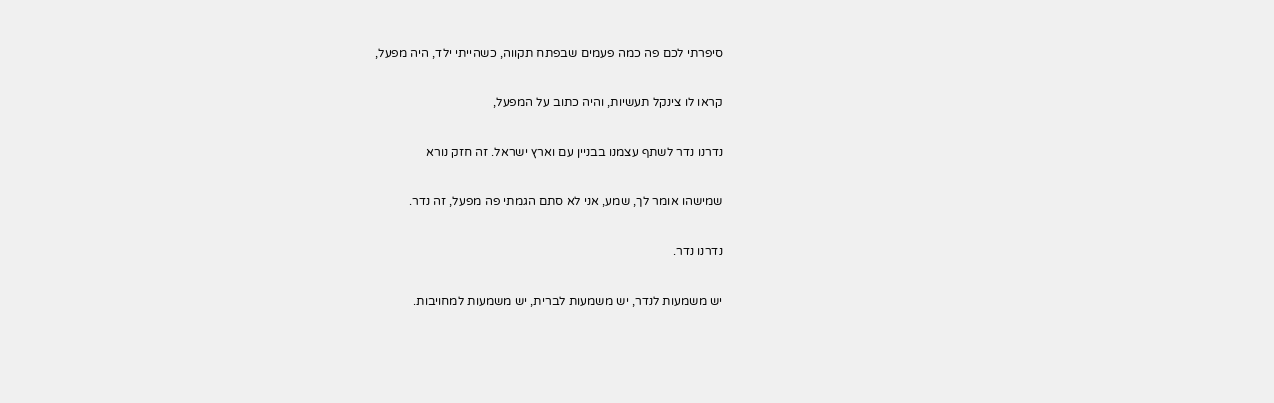סיפרתי לכם פה כמה פעמים שבפתח תקווה, כשהייתי ילד, היה מפעל,

קראו לו צינקל תעשיות, והיה כתוב על המפעל,

נדרנו נדר לשתף עצמנו בבניין עם וארץ ישראל. זה חזק נורא

שמישהו אומר לך, שמע, אני לא סתם הגמתי פה מפעל, זה נדר.

נדרנו נדר.

יש משמעות לנדר, יש משמעות לברית, יש משמעות למחויבות.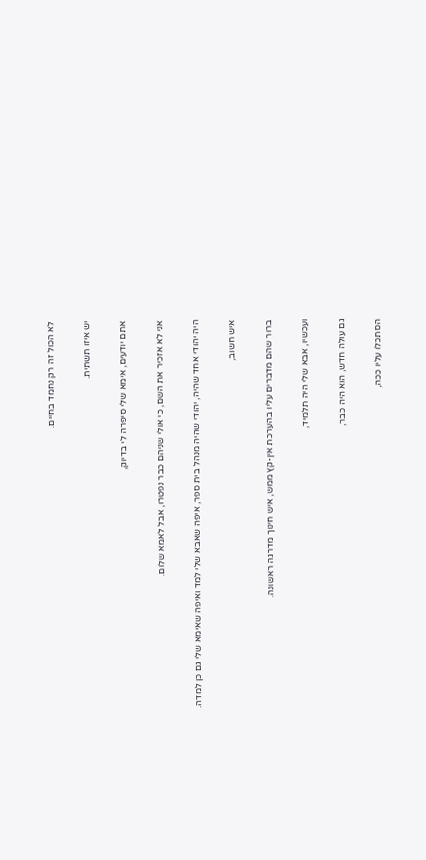לא הכול זה רק נחמד בחיים.

יש איזו תשתית.

אתם יודעים, אימא שלי סיפרה לי בדיוק,

אני לא אזכיר את השם, כי אולי שניהם כבר נפטרו, אבל לאמא שלום.

היה יהודי אחד שהיה, יהודי שהיה מנהל בית ספר, איפה שאבא שלי למד ואיפה שאימא שלי גם כן למדה.

איש חשוב,

ברור שהם מדברים עליו בהערכת אין-קץ ממש, איש חינוך מדרגה ראשונה.

ועכשיו, אבא שלי היה תלמיד,

גם עולה חדש, הוא היה כבר,

הסתכלו עליו ככה,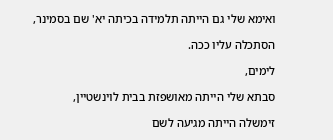ואימא שלי גם הייתה תלמידה בכיתה יא' שם בסמינר,

הסתכלה עליו ככה.

לימים,

סבתא שלי הייתה מאושפזת בבית לוינשטיין,

זימשלה הייתה מגיעה לשם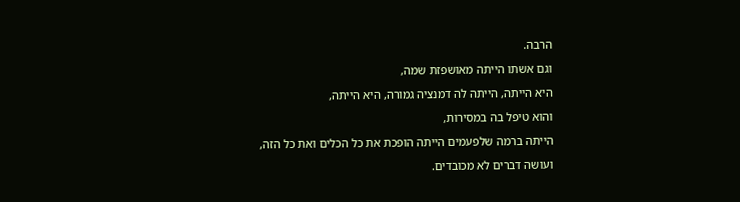הרבה.

וגם אשתו הייתה מאושפזת שמה,

היא הייתה, הייתה לה דמנציה גמורה, היא הייתה,

והוא טיפל בה במסירות,

הייתה ברמה שלפעמים הייתה הופכת את כל הכלים ואת כל הזה,

ועושה דברים לא מכובדים.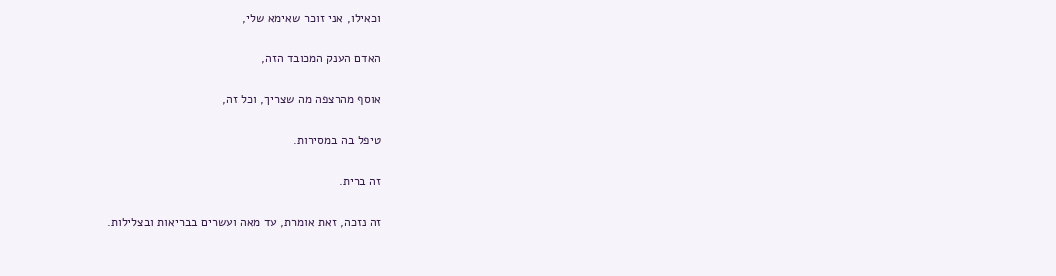וכאילו, אני זוכר שאימא שלי,

האדם הענק המכובד הזה,

אוסף מהרצפה מה שצריך, וכל זה,

טיפל בה במסירות.

זה ברית.

זה נזכה, זאת אומרת, עד מאה ועשרים בבריאות ובצלילות.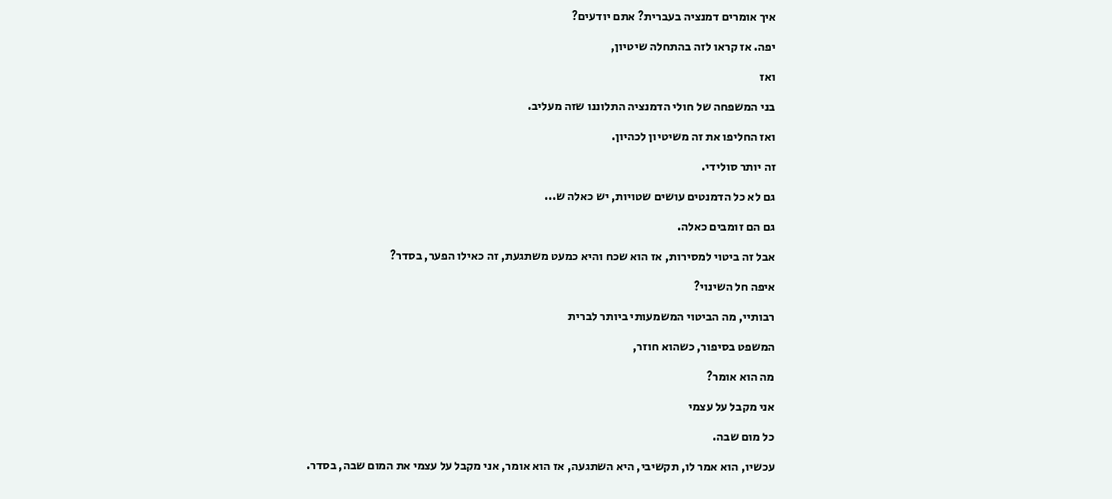איך אומרים דמנציה בעברית? אתם יודעים?

יפה. אז קראו לזה בהתחלה שיטיון,

ואז

בני המשפחה של חולי הדמנציה התלוננו שזה מעליב.

ואז החליפו את זה משיטיון לכהיון.

זה יותר סולידי.

גם לא כל הדמנטים עושים שטויות, יש כאלה ש...

גם הם זומבים כאלה.

אבל זה ביטוי למסירות, אז הוא שכח והיא כמעט משתגעת, זה כאילו הפער, בסדר?

איפה חל השינוי?

רבותיי, מה הביטוי המשמעותי ביותר לברית

המשפט בסיפור, כשהוא חוזר,

מה הוא אומר?

אני מקבל על עצמי

כל מום שבה.

עכשיו, הוא אמר לו, תקשיבי, היא השתגעה, אז הוא אומר, אני מקבל על עצמי את המום שבה, בסדר.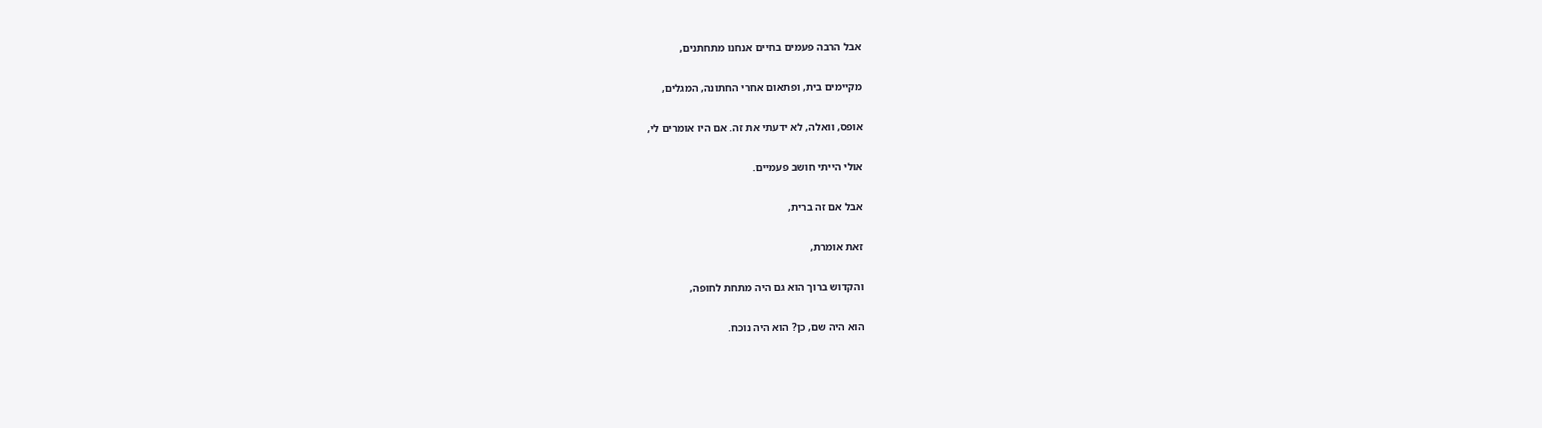אבל הרבה פעמים בחיים אנחנו מתחתנים,

מקיימים בית, ופתאום אחרי החתונה, המגלים,

אופס, וואלה, לא ידעתי את זה. אם היו אומרים לי,

אולי הייתי חושב פעמיים.

אבל אם זה ברית,

זאת אומרת,

והקדוש ברוך הוא גם היה מתחת לחופה,

הוא היה שם, כן? הוא היה נוכח.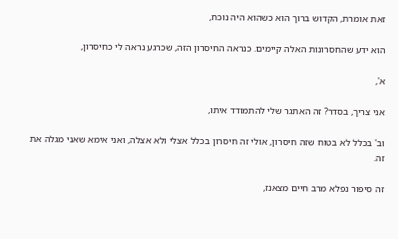זאת אומרת, הקדוש ברוך הוא כשהוא היה נוכח,

הוא ידע שהחסרונות האלה קיימים. כנראה החיסרון הזה, שכרגע נראה לי כחיסרון,

א',

אני צריך, בסדר? זה האתגר שלי להתמודד איתו,

וב' בכלל לא בטוח שזה חיסרון, אולי זה חיסרון בכלל אצלי ולא אצלה, ואני אימא שאני מגלה את זה.

זה סיפור נפלא מרב חיים מצאנז,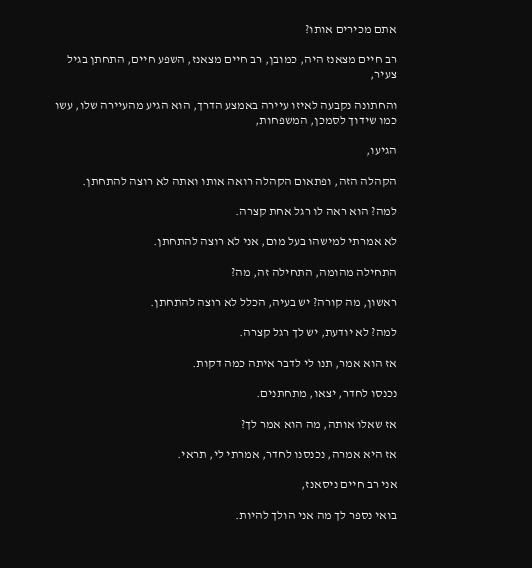אתם מכירים אותו?

רב חיים מצאנז היה, כמובן, רב חיים מצאנז, השפע חיים, התחתן בגיל צעיר,

והחתונה נקבעה לאיזו עיירה באמצע הדרך, הוא הגיע מהעיירה שלו, עשו כמו שידוך לסמכן, המשפחות,

הגיעו,

הקהלה הזה, ופתאום הקהלה רואה אותו ואתה לא רוצה להתחתן.

למה? הוא ראה לו רגל אחת קצרה.

לא אמרתי למישהו בעל מום, אני לא רוצה להתחתן.

התחילה מהומה, התחילה זה, מה?

ראשון, מה קורה? יש בעיה, הכלל לא רוצה להתחתן.

למה? לא יודעת, יש לך רגל קצרה.

אז הוא אמר, תנו לי לדבר איתה כמה דקות.

נכנסו לחדר, יצאו, מתחתנים.

אז שאלו אותה, מה הוא אמר לך?

אז היא אמרה, נכנסנו לחדר, אמרתי לי, תראי.

אני רב חיים ניסאנז,

בואי נספר לך מה אני הולך להיות.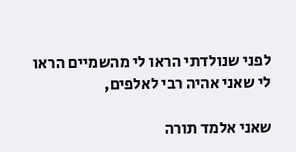לפני שנולדתי הראו לי מהשמיים הראו לי שאני אהיה רבי לאלפים,

שאני אלמד תורה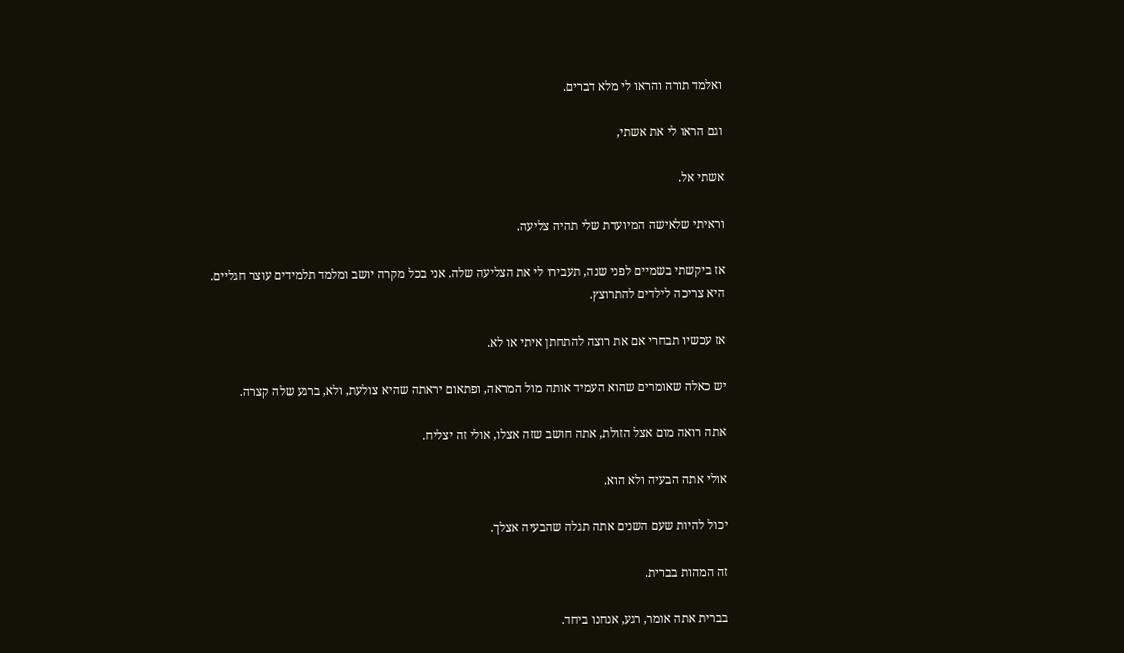ואלמד תורה והראו לי מלא דברים.

וגם הראו לי את אשתי,

אשתי אל.

וראיתי שלאישה המיועדת שלי תהיה צליעה.

אז ביקשתי בשמיים לפני שנה, תעבירו לי את הצליעה שלה. אני בכל מקרה יושב ומלמד תלמידים עוצר חגליים. היא צריכה לילדים להתרוצץ.

אז עכשיו תבחרי אם את רוצה להתחתן איתי או לא.

יש כאלה שאומרים שהוא העמיד אותה מול המראה, ופתאום יראתה שהיא צולעת, ולא, ברגע שלה קצרה.

אתה רואה מום אצל הזולת, אתה חושב שזה אצלו, אולי זה יצליח.

אולי אתה הבעיה ולא הוא.

יכול להיות שעם השנים אתה תגלה שהבעיה אצלך.

זה המהות בברית.

בברית אתה אומר, רגע, אנחנו ביחד.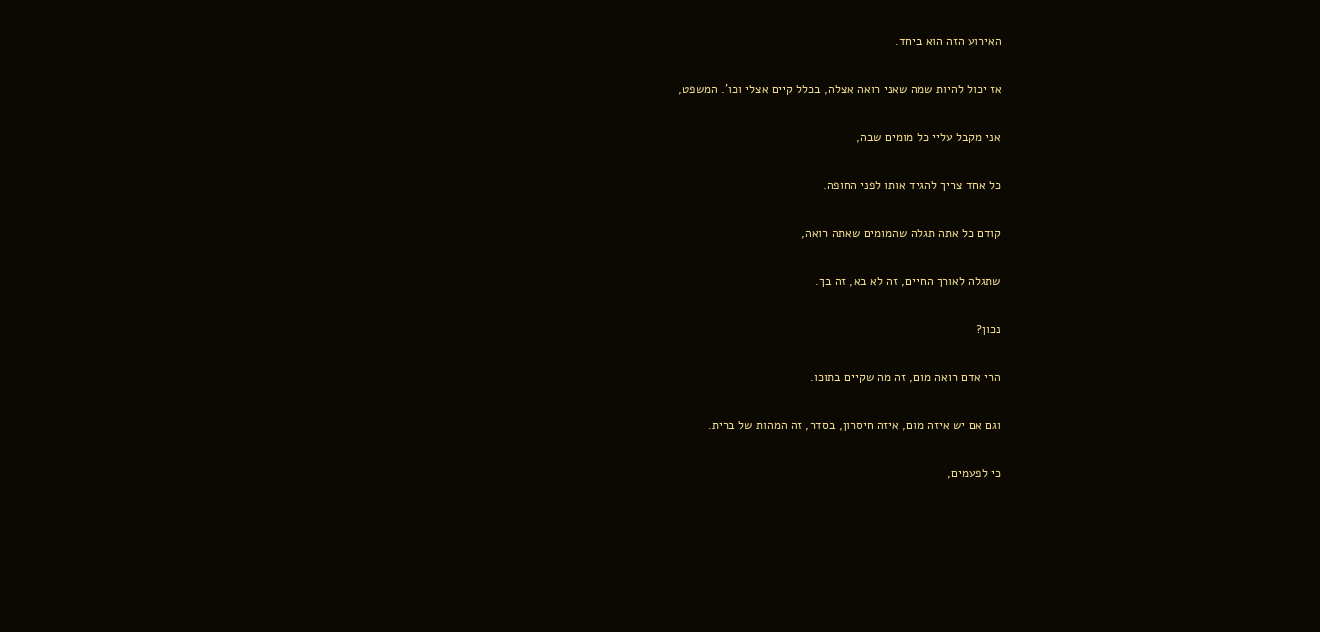האירוע הזה הוא ביחד.

אז יכול להיות שמה שאני רואה אצלה, בכלל קיים אצלי וכו'. המשפט,

אני מקבל עליי כל מומים שבה,

כל אחד צריך להגיד אותו לפני החופה.

קודם כל אתה תגלה שהמומים שאתה רואה,

שתגלה לאורך החיים, זה לא בא, זה בך.

נכון?

הרי אדם רואה מום, זה מה שקיים בתוכו.

וגם אם יש איזה מום, איזה חיסרון, בסדר, זה המהות של ברית.

כי לפעמים,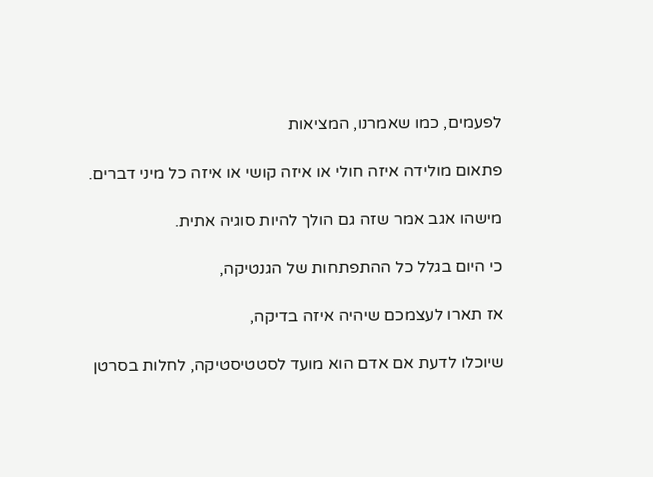לפעמים, כמו שאמרנו, המציאות

פתאום מולידה איזה חולי או איזה קושי או איזה כל מיני דברים.

מישהו אגב אמר שזה גם הולך להיות סוגיה אתית.

כי היום בגלל כל ההתפתחות של הגנטיקה,

אז תארו לעצמכם שיהיה איזה בדיקה,

שיוכלו לדעת אם אדם הוא מועד לסטטיסטיקה, לחלות בסרטן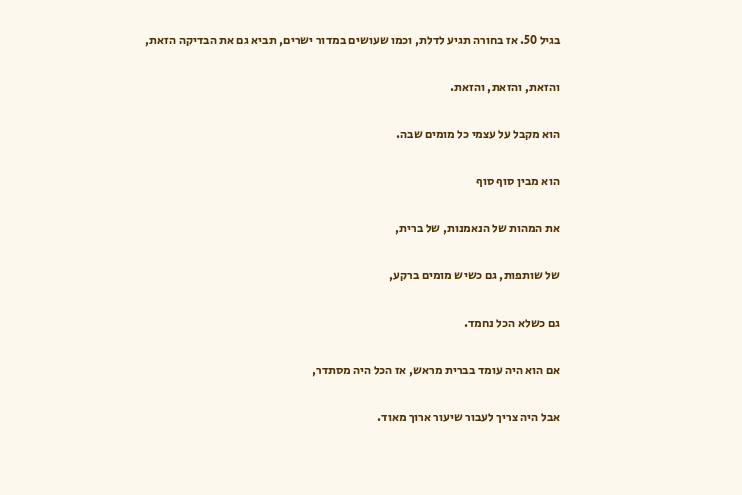בגיל 50. אז בחורה תגיע לדלת, וכמו שעושים במדור ישרים, תביא גם את הבדיקה הזאת,

והזאת, והזאת, והזאת.

הוא מקבל על עצמי כל מומים שבה.

הוא מבין סוף סוף

את המהות של הנאמנות, של ברית,

של שותפות, גם כשיש מומים ברקע,

גם כשלא הכל נחמד.

אם הוא היה עומד בברית מראש, אז הכל היה מסתדר,

אבל היה צריך לעבור שיעור ארוך מאוד.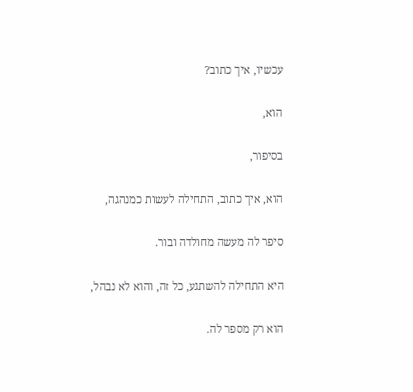עכשיו, איך כתוב?

הוא,

בסיפור,

הוא, איך כתוב, התחילה לעשות כמנהגה,

סיפר לה מעשה מחולדה ובור.

היא התחילה להשתגע, כל זה, והוא לא נבהל,

הוא רק מספר לה.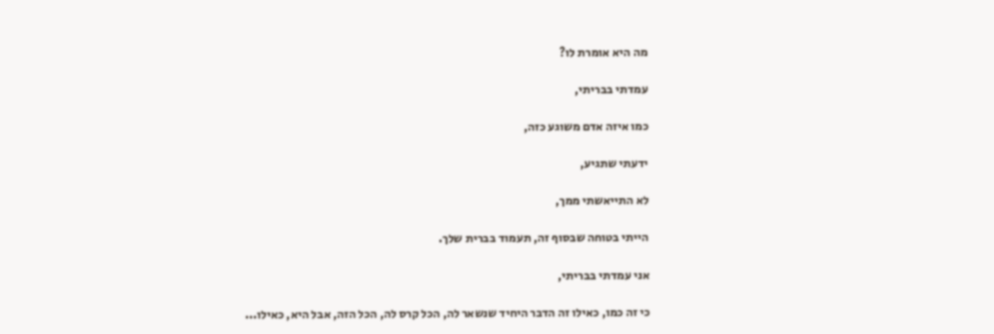מה היא אומרת לו?

עמדתי בבריתי,

כמו איזה אדם משוגע כזה,

ידעתי שתגיע,

לא התייאשתי ממך,

הייתי בטוחה שבסוף זה, תעמוד בברית שלך.

אני עמדתי בבריתי,

כי זה כמו, כאילו זה הדבר היחיד שנשאר לה, הכל קרס לה, הכל הזה, אבל היא, כאילו...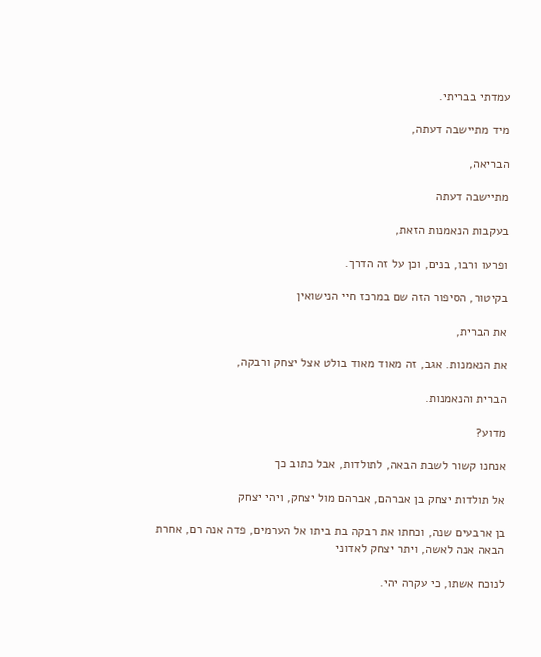עמדתי בבריתי.

מיד מתיישבה דעתה,

הבריאה,

מתיישבה דעתה

בעקבות הנאמנות הזאת,

ופרעו ורבו, בנים, וכן על זה הדרך.

בקיטור, הסיפור הזה שם במרכז חיי הנישואין

את הברית,

את הנאמנות. אגב, זה מאוד מאוד בולט אצל יצחק ורבקה,

הברית והנאמנות.

מדוע?

אנחנו קשור לשבת הבאה, לתולדות, אבל כתוב כך

אל תולדות יצחק בן אברהם, אברהם מול יצחק, ויהי יצחק

בן ארבעים שנה, וכחתו את רבקה בת ביתו אל הערמים, פדה אנה רם, אחרת הבאה אנה לאשה, ויתר יצחק לאדוני

לנוכח אשתו, כי עקרה יהי.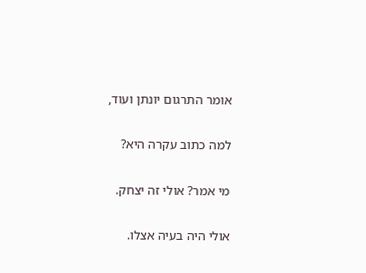אומר התרגום יונתן ועוד,

למה כתוב עקרה היא?

מי אמר? אולי זה יצחק.

אולי היה בעיה אצלו.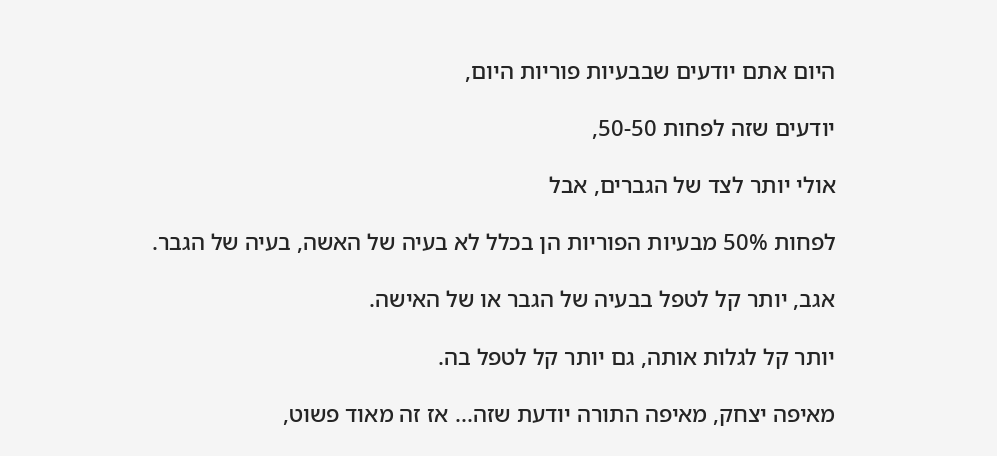היום אתם יודעים שבבעיות פוריות היום,

יודעים שזה לפחות 50-50,

אולי יותר לצד של הגברים, אבל

לפחות 50% מבעיות הפוריות הן בכלל לא בעיה של האשה, בעיה של הגבר.

אגב, יותר קל לטפל בבעיה של הגבר או של האישה.

יותר קל לגלות אותה, גם יותר קל לטפל בה.

מאיפה יצחק, מאיפה התורה יודעת שזה... אז זה מאוד פשוט,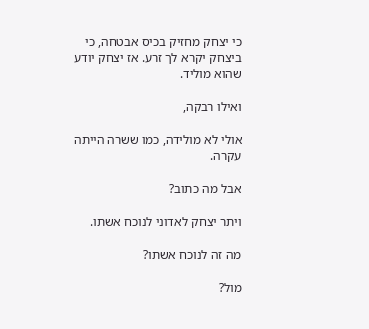כי יצחק מחזיק בכיס אבטחה, כי ביצחק יקרא לך זרע. אז יצחק יודע שהוא מוליד.

ואילו רבקה,

אולי לא מולידה, כמו ששרה הייתה עקרה.

אבל מה כתוב?

ויתר יצחק לאדוני לנוכח אשתו.

מה זה לנוכח אשתו?

מול?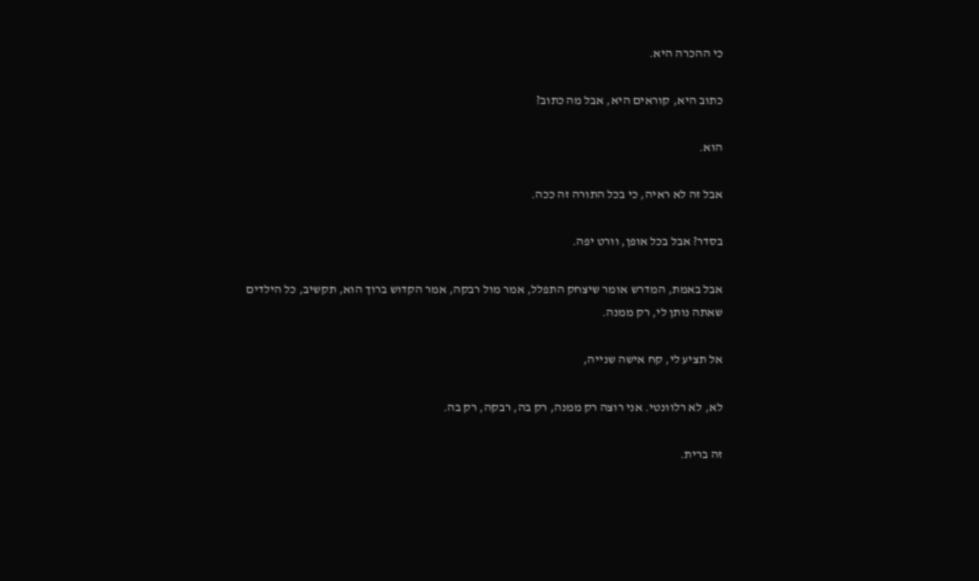כי ההכרה היא.

כתוב היא, קוראים היא, אבל מה כתוב?

הוא.

אבל זה לא ראיה, כי בכל התורה זה ככה.

בסדר? אבל בכל אופן, וורט יפה.

אבל באמת, המדרש אומר שיצחק התפלל, אמר מול רבקה, אמר הקדוש ברוך הוא, תקשיב, כל הילדים שאתה נותן לי, רק ממנה.

אל תציע לי, קח אישה שנייה,

לא, לא רלוונטי. אני רוצה רק ממנה, רק בה, רבקה, רק בה.

זה ברית.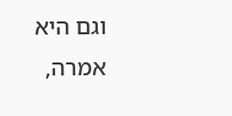וגם היא אמרה,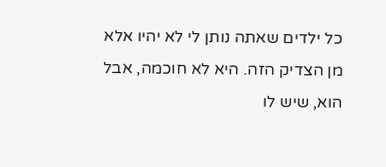כל ילדים שאתה נותן לי לא יהיו אלא מן הצדיק הזה. היא לא חוכמה, אבל הוא, שיש לו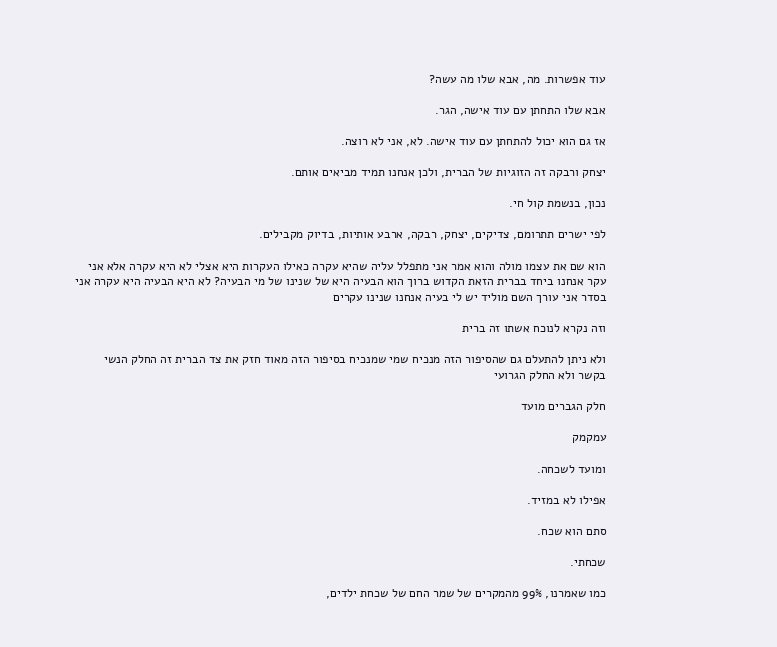עוד אפשרות. מה, אבא שלו מה עשה?

אבא שלו התחתן עם עוד אישה, הגר.

אז גם הוא יכול להתחתן עם עוד אישה. לא, אני לא רוצה.

יצחק ורבקה זה הזוגיות של הברית, ולכן אנחנו תמיד מביאים אותם.

נכון, בנשמת קול חי.

לפי ישרים תתרומם, צדיקים, יצחק, רבקה, ארבע אותיות, בדיוק מקבילים.

הוא שם את עצמו מולה והוא אמר אני מתפלל עליה שהיא עקרה כאילו העקרות היא אצלי לא היא עקרה אלא אני עקר אנחנו ביחד בברית הזאת הקדוש ברוך הוא הבעיה היא של שנינו של מי הבעיה? לא היא הבעיה היא עקרה אני בסדר אני עורך השם מוליד יש לי בעיה אנחנו שנינו עקרים

וזה נקרא לנוכח אשתו זה ברית

ולא ניתן להתעלם גם שהסיפור הזה מנכיח שמי שמנכיח בסיפור הזה מאוד חזק את צד הברית זה החלק הנשי בקשר ולא החלק הגרועי

חלק הגברים מועד

עמקמק

ומועד לשכחה.

אפילו לא במזיד.

סתם הוא שכח.

שכחתי.

כמו שאמרנו, 99% מהמקרים של שמר החם של שכחת ילדים,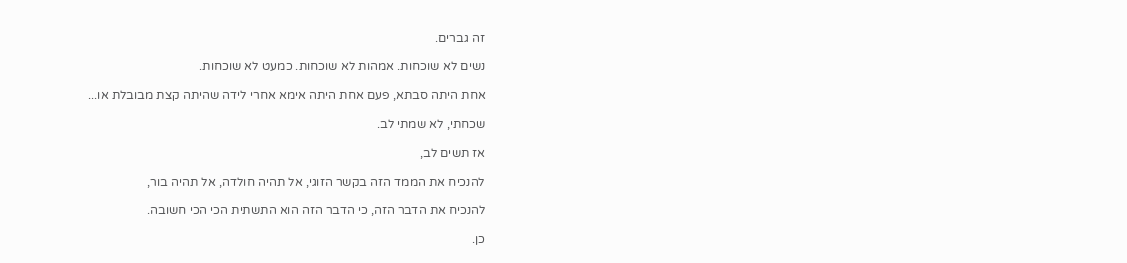זה גברים.

נשים לא שוכחות. אמהות לא שוכחות. כמעט לא שוכחות.

אחת היתה סבתא, פעם אחת היתה אימא אחרי לידה שהיתה קצת מבובלת או...

שכחתי, לא שמתי לב.

אז תשים לב,

להנכיח את הממד הזה בקשר הזוגי, אל תהיה חולדה, אל תהיה בור,

להנכיח את הדבר הזה, כי הדבר הזה הוא התשתית הכי הכי חשובה.

כן.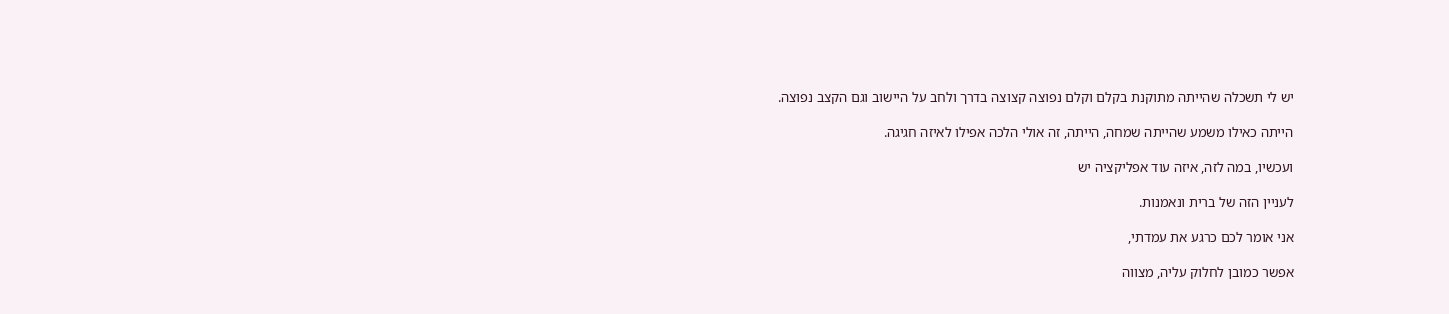יש לי תשכלה שהייתה מתוקנת בקלם וקלם נפוצה קצוצה בדרך ולחב על היישוב וגם הקצב נפוצה.

הייתה כאילו משמע שהייתה שמחה, הייתה, זה אולי הלכה אפילו לאיזה חגיגה.

ועכשיו, במה לזה, איזה עוד אפליקציה יש

לעניין הזה של ברית ונאמנות.

אני אומר לכם כרגע את עמדתי,

אפשר כמובן לחלוק עליה, מצווה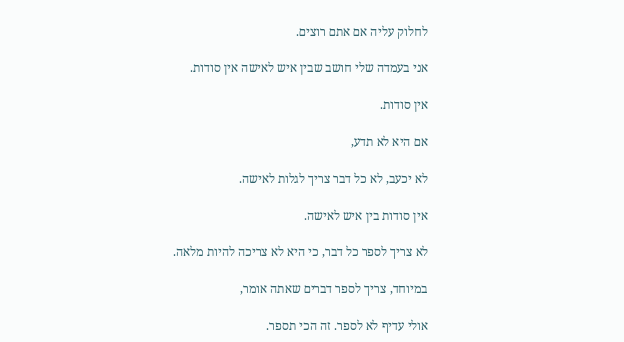לחלוק עליה אם אתם רוצים.

אני בעמדה שלי חושב שבין איש לאישה אין סודות.

אין סודות.

אם היא לא תדע,

לא יכעב, לא כל דבר צריך לגלות לאישה.

אין סודות בין איש לאישה.

לא צריך לספר כל דבר, כי היא לא צריכה להיות מלאה.

במיוחד, צריך לספר דברים שאתה אומר,

אולי עדיף לא לספר. זה הכי תספר.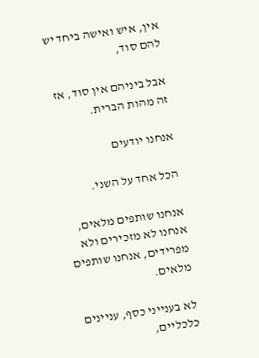אין, איש ואישה ביחד יש להם סוד,

אבל ביניהם אין סוד, אז זה מהות הברית.

אנחנו יודעים

הכל אחד על השני.

אנחנו שותפים מלאים, אנחנו לא מזכירים ולא מפרידים, אנחנו שותפים מלאים.

לא בענייני כסף, עניינים כלכליים,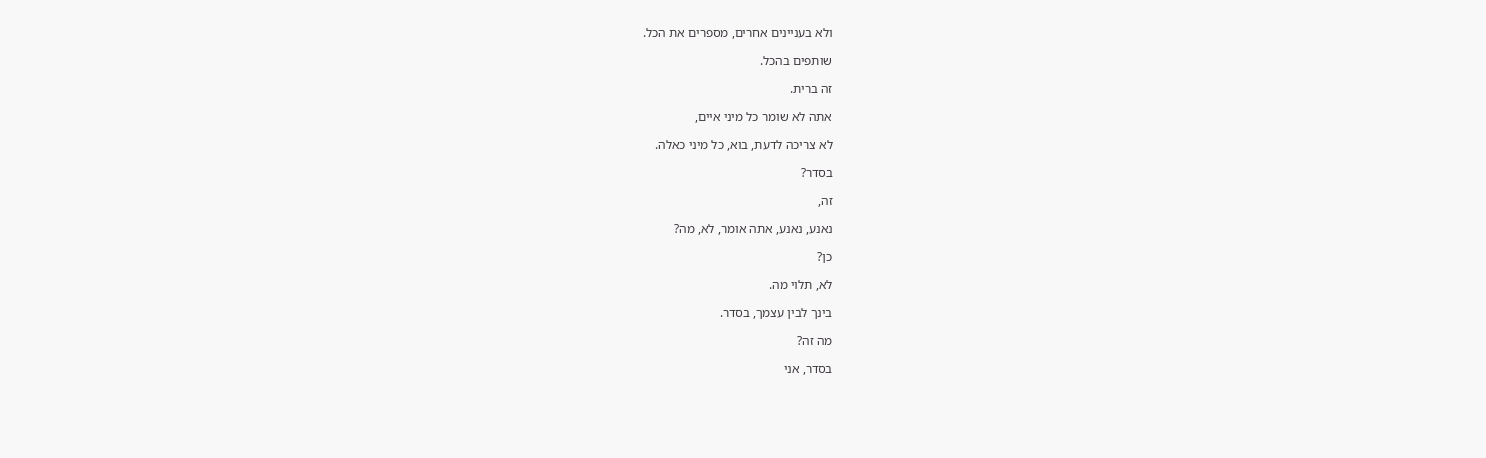ולא בעניינים אחרים, מספרים את הכל.

שותפים בהכל.

זה ברית.

אתה לא שומר כל מיני איים,

לא צריכה לדעת, בוא, כל מיני כאלה.

בסדר?

זה,

נאנע, נאנע, אתה אומר, לא, מה?

כן?

לא, תלוי מה.

בינך לבין עצמך, בסדר.

מה זה?

בסדר, אני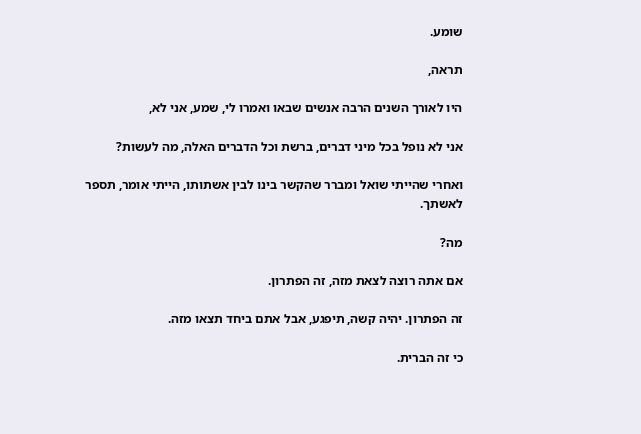שומע.

תראה,

היו לאורך השנים הרבה אנשים שבאו ואמרו לי, שמע, אני לא,

אני לא נופל בכל מיני דברים, ברשת וכל הדברים האלה, מה לעשות?

ואחרי שהייתי שואל ומברר שהקשר בינו לבין אשתותו, הייתי אומר, תספר לאשתך.

מה?

אם אתה רוצה לצאת מזה, זה הפתרון.

זה הפתרון. יהיה קשה, תיפגע, אבל אתם ביחד תצאו מזה.

כי זה הברית.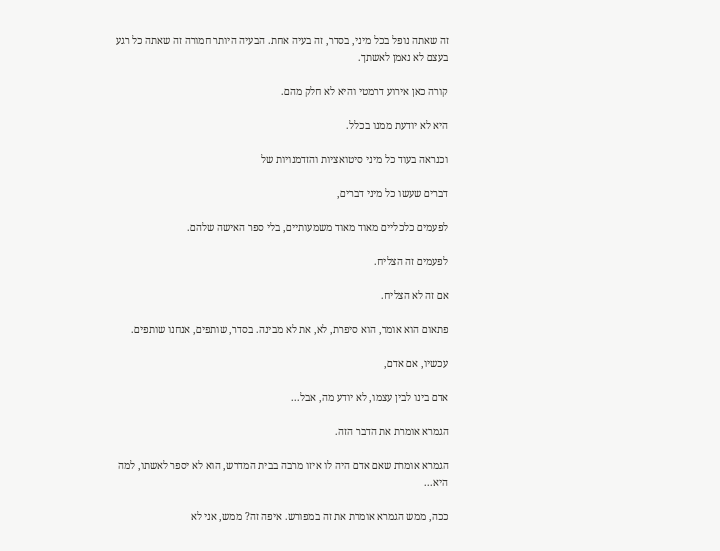זה שאתה נופל בכל מיני, בסדר, זה בעיה אחת. הבעיה היותר חמורה זה שאתה כל רגע בעצם לא נאמן לאשתך.

קורה כאן אירוע דרמטי והיא לא חלק מהם.

היא לא יודעת ממנו בכלל.

וכנראה בעוד כל מיני סיטואציות והזדמנויות של

דברים שעשו כל מיני דברים,

לפעמים כלכליים מאוד מאוד משמעותיים, בלי ספר האישה שלהם.

לפעמים זה הצליח.

אם זה לא הצליח.

פתאום הוא אומר, הוא סיפרת, לא, את לא מבינה. בסדר, שותפים, אנחנו שותפים.

עכשיו, אם אדם,

אדם בינו לבין עצמו, לא יודע מה, אבל...

הגמרא אומרת את הדבר הזה.

הגמרא אומרת שאם אדם היה לו איזו מרבה בבית המדרש, הוא לא יספר לאשתו, למה היא...

ככה, ממש הגמרא אומרת את זה במפורש. איפה זה? ממש, אני לא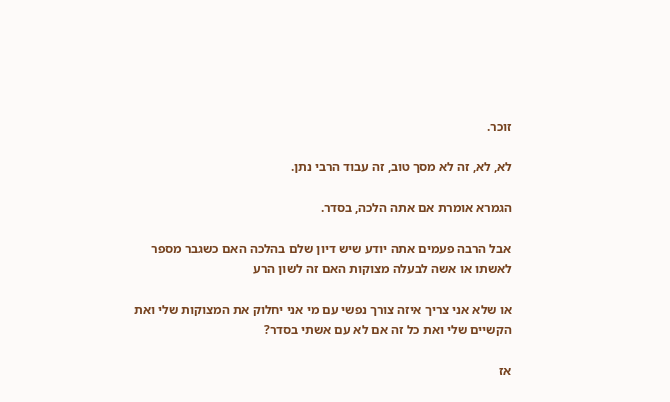זוכר.

לא, לא, זה לא מסך טוב, זה עבוד הרבי נתן.

הגמרא אומרת אם אתה הלכה, בסדר.

אבל הרבה פעמים אתה יודע שיש דיון שלם בהלכה האם כשגבר מספר לאשתו או אשה לבעלה מצוקות האם זה לשון הרע

או שלא אני צריך איזה צורך נפשי עם מי אני יחלוק את המצוקות שלי ואת הקשיים שלי ואת כל זה אם לא עם אשתי בסדר?

אז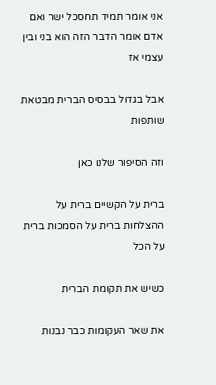אני אומר תמיד תחסכל ישר ואם אדם אומר הדבר הזה הוא בני ובין עצמי אז

אבל בגדול בבסיס הברית מבטאת שותפות

וזה הסיפור שלנו כאן

ברית על הקשיים ברית על ההצלחות ברית על הסמכות ברית על הכל

כשיש את תקומת הברית

את שאר העקומות כבר נבנות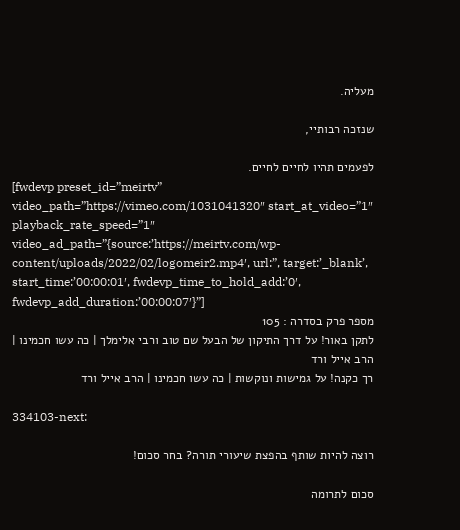מעליה.

שנזכה רבותיי,

לפעמים תהיו לחיים לחיים.
[fwdevp preset_id=”meirtv” video_path=”https://vimeo.com/1031041320″ start_at_video=”1″ playback_rate_speed=”1″ video_ad_path=”{source:’https://meirtv.com/wp-content/uploads/2022/02/logomeir2.mp4′, url:”, target:’_blank’, start_time:’00:00:01′, fwdevp_time_to_hold_add:’0′, fwdevp_add_duration:’00:00:07′}”]
מספר פרק בסדרה : 105
לתקן באור! על דרך התיקון של הבעל שם טוב ורבי אלימלך | כה עשו חכמינו | הרב אייל ורד
רך כקנה! על גמישות ונוקשות | כה עשו חכמינו | הרב אייל ורד

334103-next:

רוצה להיות שותף בהפצת שיעורי תורה? בחר סכום!

סכום לתרומה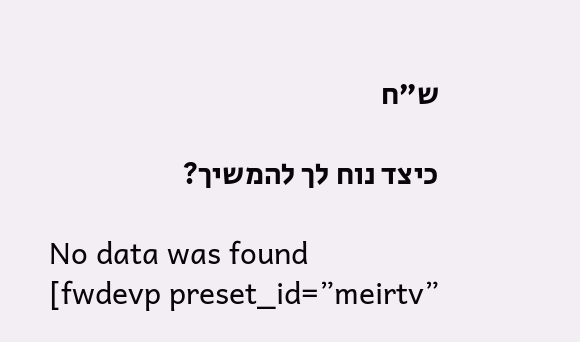ש”ח

כיצד נוח לך להמשיך?

No data was found
[fwdevp preset_id=”meirtv”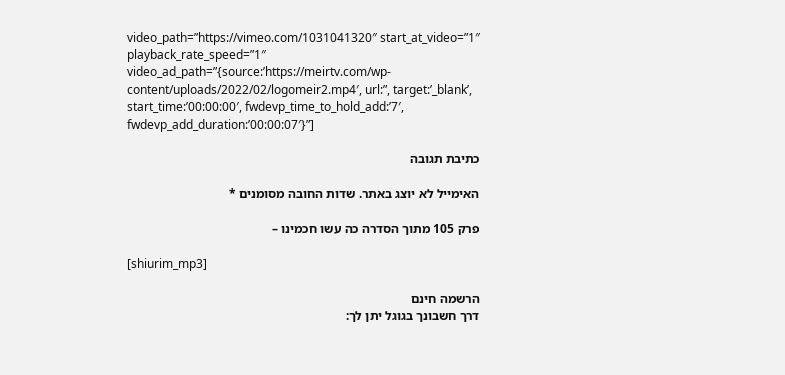video_path=”https://vimeo.com/1031041320″ start_at_video=”1″ playback_rate_speed=”1″ video_ad_path=”{source:’https://meirtv.com/wp-content/uploads/2022/02/logomeir2.mp4′, url:”, target:’_blank’, start_time:’00:00:00′, fwdevp_time_to_hold_add:’7′, fwdevp_add_duration:’00:00:07′}”]

כתיבת תגובה

האימייל לא יוצג באתר. שדות החובה מסומנים *

פרק 105 מתוך הסדרה כה עשו חכמינו –

[shiurim_mp3]

הרשמה חינם
דרך חשבונך בגוגל יתן לך: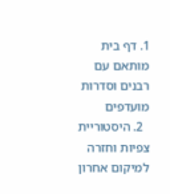1. דף בית מותאם עם רבנים וסדרות מועדפים
  2. היסטוריית צפיות וחזרה למיקום אחרון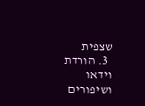שצפית
  3. הורדת וידאו ושיפורים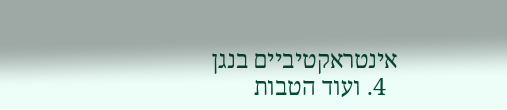אינטראקטיביים בנגן
  4. ועוד הטבות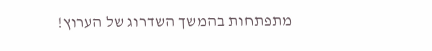מתפתחות בהמשך השדרוג של הערוץ!